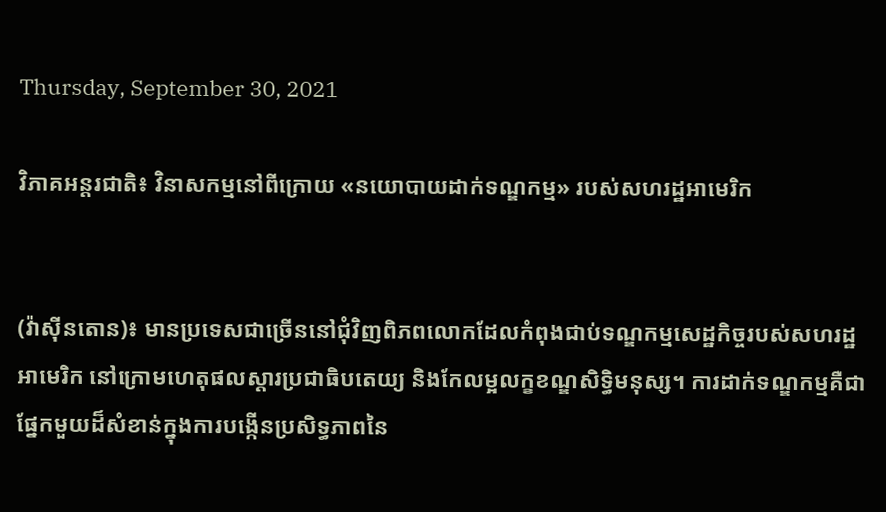Thursday, September 30, 2021

វិភាគអន្តរជាតិ៖ វិនាសកម្មនៅពីក្រោយ «នយោបាយដាក់ទណ្ឌកម្ម» របស់សហរដ្ឋអាមេរិក


(វ៉ាស៊ីនតោន)៖ មានប្រទេសជាច្រើននៅជុំវិញពិភពលោកដែលកំពុងជាប់ទណ្ឌកម្មសេដ្ឋកិច្ចរបស់សហរដ្ឋអាមេរិក នៅក្រោមហេតុផលស្ដារប្រជាធិបតេយ្យ និងកែលម្អលក្ខខណ្ឌសិទ្ធិមនុស្ស។ ការដាក់ទណ្ឌកម្មគឺជាផ្នែកមួយដ៏សំខាន់ក្នុងការបង្កើនប្រសិទ្ធភាពនៃ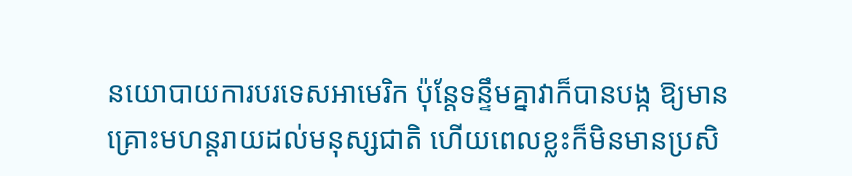នយោបាយការបរទេសអាមេរិក ប៉ុន្តែទន្ទឹមគ្នាវាក៏បានបង្ក ឱ្យមានគ្រោះមហន្តរាយដល់មនុស្សជាតិ ហើយពេលខ្លះក៏មិនមានប្រសិ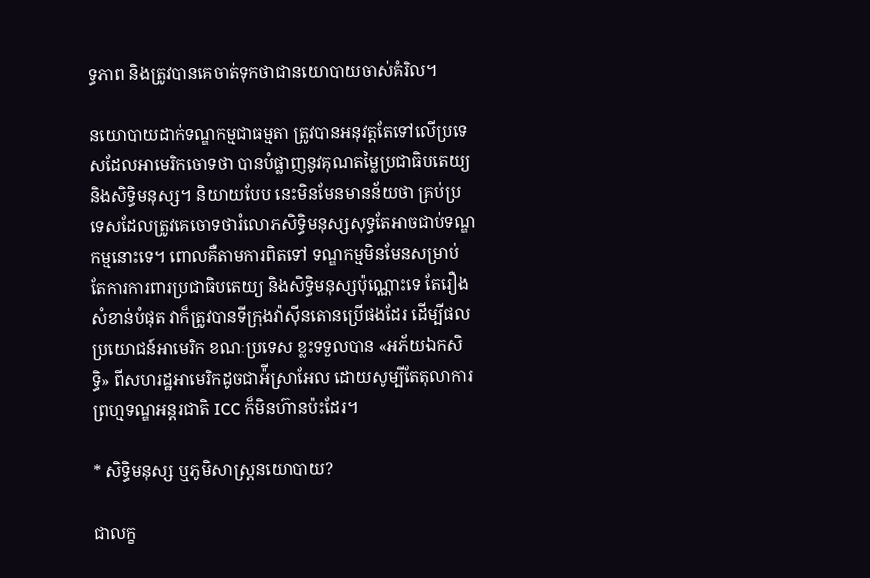ទ្ធភាព និងត្រូវបានគេចាត់ទុកថាជានយោបាយចាស់គំរិល។

នយោបាយដាក់ទណ្ឌកម្មជាធម្មតា ត្រូវបានអនុវត្តតែទៅលើប្រទេសដែលអាមេរិកចោទថា បានបំផ្លាញនូវគុណតម្លៃប្រជាធិបតេយ្យ និងសិទ្ធិមនុស្ស។ និយាយបែប នេះមិនមែនមានន័យថា គ្រប់ប្រទេសដែលត្រូវគេចោទថារំលោភសិទ្ធិមនុស្សសុទ្ធតែអាចជាប់ទណ្ឌកម្មនោះទេ។ ពោលគឺតាមការពិតទៅ ទណ្ឌកម្មមិនមែនសម្រាប់ តែការការពារប្រជាធិបតេយ្យ និងសិទ្ធិមនុស្សប៉ុណ្ណោះទេ តែរឿងសំខាន់បំផុត វាក៏ត្រូវបានទីក្រុងវ៉ាស៊ីនតោនប្រើផងដែរ ដើម្បីផលប្រយោជន៍អាមេរិក ខណៈប្រទេស ខ្លះទទួលបាន «អភ័យឯកសិទ្ធិ» ពីសហរដ្ឋអាមេរិកដូចជាអ៉ីស្រាអែល ដោយសូម្បីតែតុលាការព្រហ្មទណ្ឌអន្តរជាតិ ICC ក៏មិនហ៊ានប៉ះដែរ។

* សិទ្ធិមនុស្ស ឬភូមិសាស្ត្រនយោបាយ?

ជាលក្ខ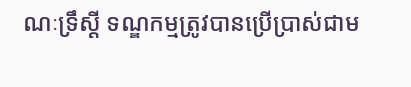ណៈទ្រឹស្ដី ទណ្ឌកម្មត្រូវបានប្រើប្រាស់ជាម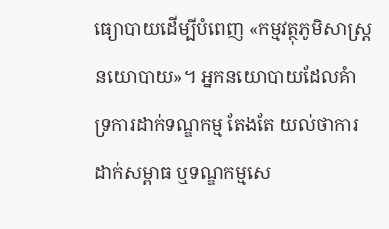ធ្យោបាយដើម្បីបំពេញ «កម្មវត្ថុភូមិសាស្ត្រនយោបាយ»។ អ្នកនយោបាយដែលគំាទ្រការដាក់ទណ្ឌកម្ម តែងតែ យល់ថាការដាក់សម្ពាធ ឬទណ្ឌកម្មសេ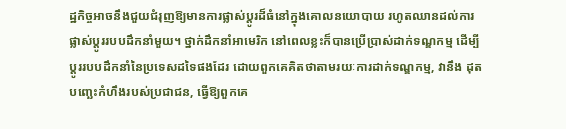ដ្ឋកិច្ចអាចនឹងជួយជំរុញឱ្យមានការផ្លាស់ប្ដូរដ៏ធំនៅក្នុងគោលនយោបាយ រហូតឈានដល់ការផ្លាស់ប្ដូររបបដឹកនាំមួយ។ ថ្នាក់ដឹកនាំអាមេរិក នៅពេលខ្លះក៏បានប្រើប្រាស់ដាក់ទណ្ឌកម្ម ដើម្បីប្ដូររបបដឹកនាំនៃប្រទេសដទៃផងដែរ ដោយពួកគេគិតថាតាមរយៈការដាក់ទណ្ឌកម្ម, វានឹង ដុតបញ្ឆេះកំហឹងរបស់ប្រជាជន, ធ្វើឱ្យពួកគេ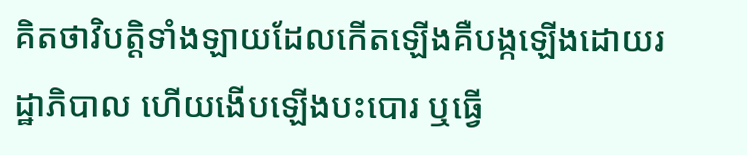គិតថាវិបត្តិទាំងឡាយដែលកើតឡើងគឺបង្កឡើងដោយរដ្ឋាភិបាល ហើយងើបឡើងបះបោរ ឬធ្វើ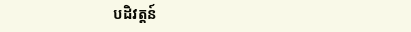បដិវត្តន៍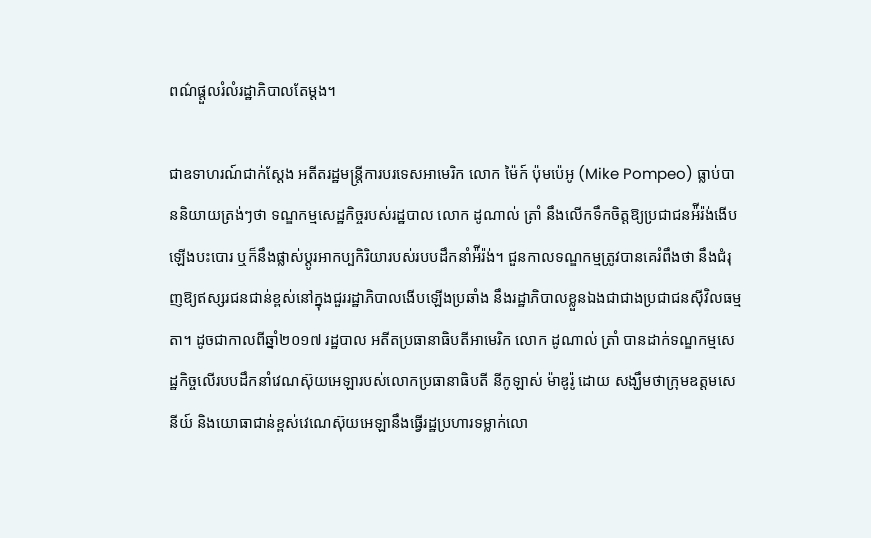ពណ៌ផ្ដួលរំលំរដ្ឋាភិបាលតែម្ដង។

ជាឧទាហរណ៍ជាក់ស្ដែង អតីតរដ្ឋមន្ត្រីការបរទេសអាមេរិក លោក ម៉ៃក៍ ប៉ុមប៉េអូ (Mike Pompeo) ធ្លាប់បាននិយាយត្រង់ៗថា ទណ្ឌកម្មសេដ្ឋកិច្ចរបស់រដ្ឋបាល លោក ដូណាល់ ត្រាំ នឹងលើកទឹកចិត្តឱ្យប្រជាជនអ៉ីរ៉ង់ងើបឡើងបះបោរ ឬក៏នឹងផ្លាស់ប្ដូរអាកប្បកិរិយារបស់របបដឹកនាំអ៉ីរ៉ង់។ ជួនកាលទណ្ឌកម្មត្រូវបានគេរំពឹងថា នឹងជំរុញឱ្យឥស្សរជនជាន់ខ្ពស់នៅក្នុងជួររដ្ឋាភិបាលងើបឡើងប្រឆាំង នឹងរដ្ឋាភិបាលខ្លួនឯងជាជាងប្រជាជនស៊ីវិលធម្មតា។ ដូចជាកាលពីឆ្នាំ២០១៧ រដ្ឋបាល អតីតប្រធានាធិបតីអាមេរិក លោក ដូណាល់ ត្រាំ បានដាក់ទណ្ឌកម្មសេដ្ឋកិច្ចលើរបបដឹកនាំវេណស៊ុយអេឡារបស់លោកប្រធានាធិបតី នីកូឡាស់ ម៉ាឌូរ៉ូ ដោយ សង្ឃឹមថាក្រុមឧត្តមសេនីយ៍ និងយោធាជាន់ខ្ពស់វេណេស៊ុយអេឡានឹងធ្វើរដ្ឋប្រហារទម្លាក់លោ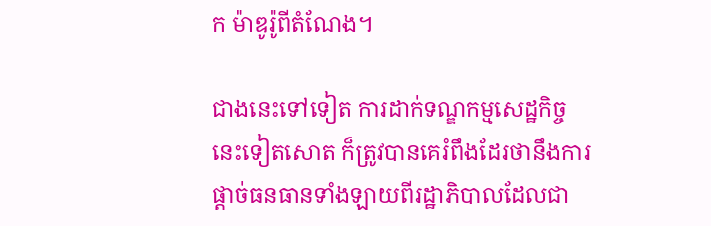ក ម៉ាឌូរ៉ូពីតំណែង។

ជាងនេះទៅទៀត ការដាក់ទណ្ឌកម្មសេដ្ឋកិច្ចនេះទៀតសោត ក៏ត្រូវបានគេរំពឹងដែរថានឹងការផ្ដាច់ធនធានទាំងឡាយពីរដ្ឋាភិបាលដែលជា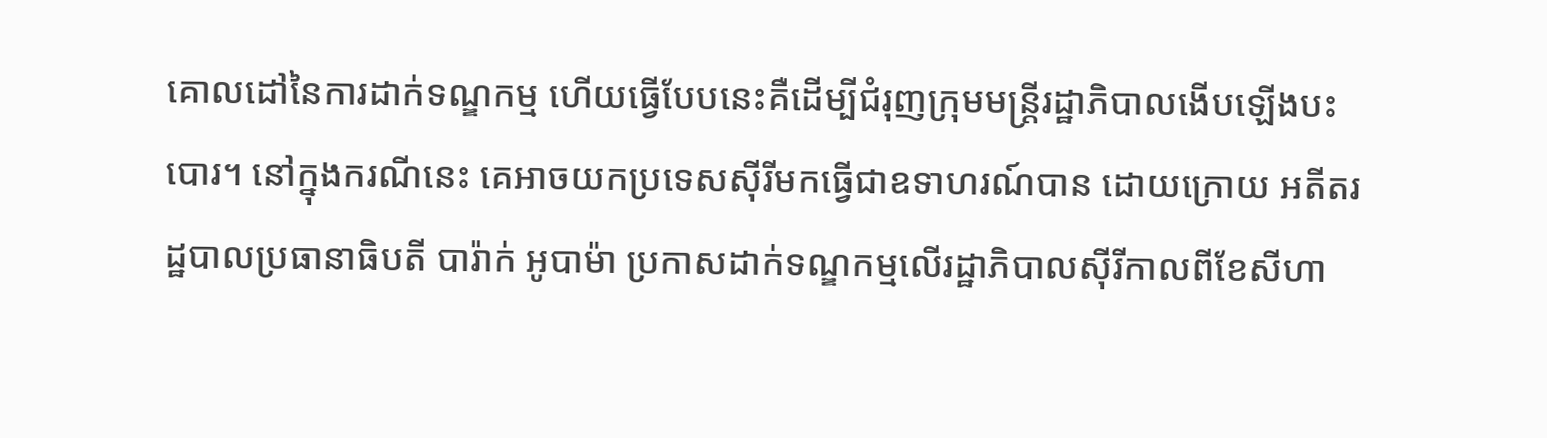គោលដៅនៃការដាក់ទណ្ឌកម្ម ហើយធ្វើបែបនេះគឺដើម្បីជំរុញក្រុមមន្ត្រីរដ្ឋាភិបាលងើបឡើងបះបោរ។ នៅក្នុងករណីនេះ គេអាចយកប្រទេសស៊ីរីមកធ្វើជាឧទាហរណ៍បាន ដោយក្រោយ អតីតរដ្ឋបាលប្រធានាធិបតី បារ៉ាក់ អូបាម៉ា ប្រកាសដាក់ទណ្ឌកម្មលើរដ្ឋាភិបាលស៊ីរីកាលពីខែសីហា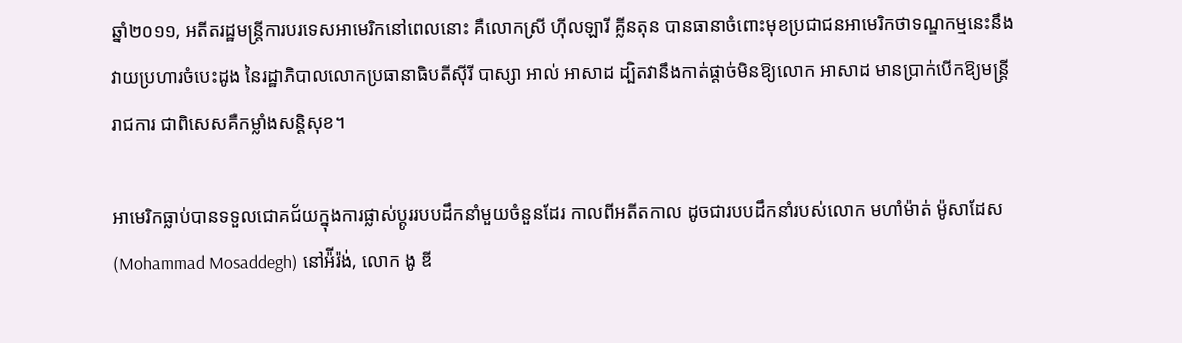ឆ្នាំ២០១១, អតីតរដ្ឋមន្ត្រីការបរទេសអាមេរិកនៅពេលនោះ គឺលោកស្រី ហ៊ីលឡារី គ្លីនតុន បានធានាចំពោះមុខប្រជាជនអាមេរិកថាទណ្ឌកម្មនេះនឹងវាយប្រហារចំបេះដូង នៃរដ្ឋាភិបាលលោកប្រធានាធិបតីស៊ីរី បាស្សា អាល់ អាសាដ ដ្បិតវានឹងកាត់ផ្ដាច់មិនឱ្យលោក អាសាដ មានប្រាក់បើកឱ្យមន្ត្រីរាជការ ជាពិសេសគឺកម្លាំងសន្តិសុខ។

អាមេរិកធ្លាប់បានទទួលជោគជ័យក្នុងការផ្លាស់ប្ដូររបបដឹកនាំមួយចំនួនដែរ កាលពីអតីតកាល ដូចជារបបដឹកនាំរបស់លោក មហាំម៉ាត់ ម៉ូសាដែស (Mohammad Mosaddegh) នៅអ៉ីរ៉ង់, លោក ងូ ឌី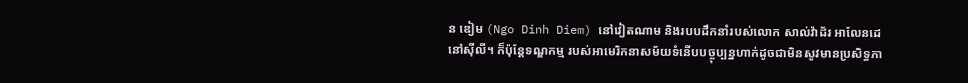ន ឌៀម (Ngo Dinh Diem) នៅវៀតណាម និងរបបដឹកនាំរបស់លោក សាល់វ៉ាដ័រ អាលែនដេ នៅស៊ីលី។ ក៏ប៉ុន្តែទណ្ឌកម្ម របស់អាមេរិកនាសម័យទំនើបបច្ចុប្បន្នហាក់ដូចជាមិនសូវមានប្រសិទ្ធភា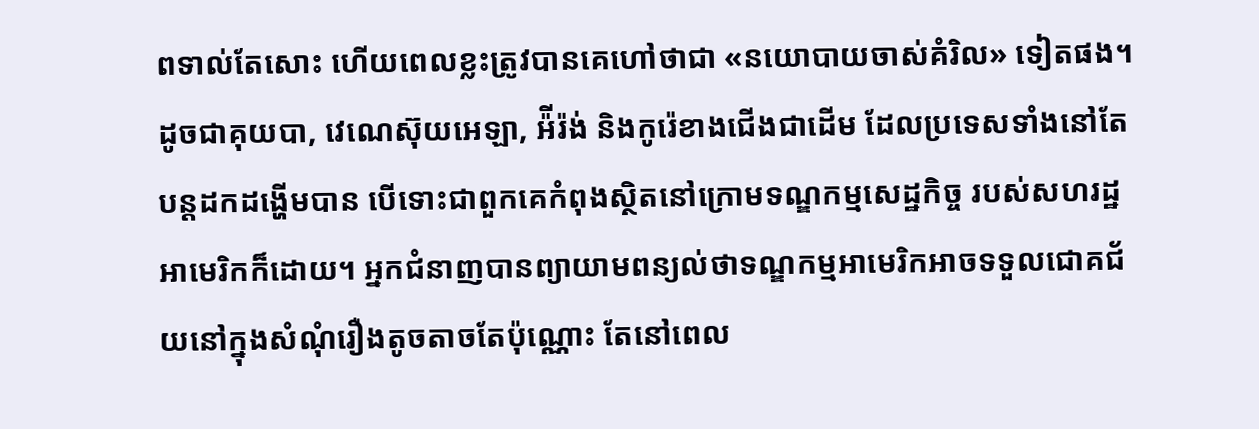ពទាល់តែសោះ ហើយពេលខ្លះត្រូវបានគេហៅថាជា «នយោបាយចាស់គំរិល» ទៀតផង។ ដូចជាគុយបា, វេណេស៊ុយអេឡា, អ៉ីរ៉ង់ និងកូរ៉េខាងជើងជាដើម ដែលប្រទេសទាំងនៅតែបន្តដកដង្ហើមបាន បើទោះជាពួកគេកំពុងស្ថិតនៅក្រោមទណ្ឌកម្មសេដ្ឋកិច្ច របស់សហរដ្ឋអាមេរិកក៏ដោយ។ អ្នកជំនាញបានព្យាយាមពន្យល់ថាទណ្ឌកម្មអាមេរិកអាចទទួលជោគជ័យនៅក្នុងសំណុំរឿងតូចតាចតែប៉ុណ្ណោះ តែនៅពេល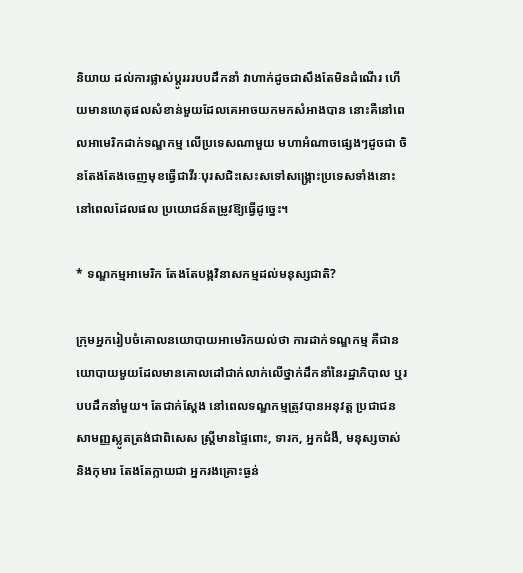និយាយ ដល់ការផ្លាស់ប្ដូរររបបដឹកនាំ វាហាក់ដូចជាសឹងតែមិនដំណើរ ហើយមានហេតុផលសំខាន់មួយដែលគេអាចយកមកសំអាងបាន នោះគឺនៅពេលអាមេរិកដាក់ទណ្ឌកម្ម លើប្រទេសណាមួយ មហាអំណាចផ្សេងៗដូចជា ចិនតែងតែងចេញមុខធ្វើជាវីរៈបុរសជិះសេះសទៅសង្រ្គោះប្រទេសទាំងនោះ នៅពេលដែលផល ប្រយោជន៍តម្រូវឱ្យធ្វើដូច្នេះ។

* ទណ្ឌកម្មអាមេរិក តែងតែបង្កវិនាសកម្មដល់មនុស្សជាតិ?

ក្រុមអ្នករៀបចំគោលនយោបាយអាមេរិកយល់ថា ការដាក់ទណ្ឌកម្ម គឺជានយោបាយមួយដែលមានគោលដៅជាក់លាក់លើថ្នាក់ដឹកនាំនៃរដ្ឋាភិបាល ឬរបបដឹកនាំមួយ។ តែជាក់ស្ដែង នៅពេលទណ្ឌកម្មត្រូវបានអនុវត្ត ប្រជាជនសាមញ្ញស្លូតត្រង់ជាពិសេស ស្ត្រីមានផ្ទៃពោះ, ទារក, អ្នកជំងឺ, មនុស្សចាស់ និងកុមារ តែងតែក្លាយជា អ្នករងគ្រោះធ្ងន់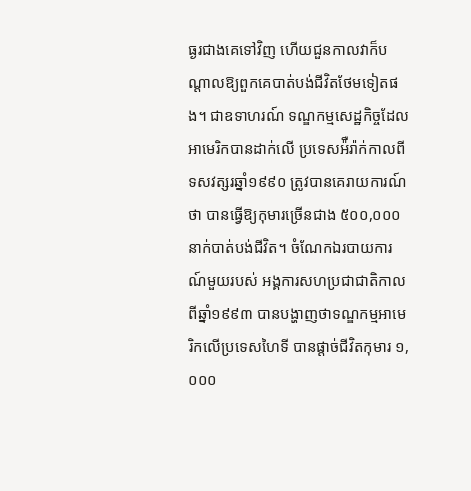ធ្ងរជាងគេទៅវិញ ហើយជួនកាលវាក៏បណ្ដាលឱ្យពួកគេបាត់បង់ជីវិតថែមទៀតផង។ ជាឧទាហរណ៍ ទណ្ឌកម្មសេដ្ឋកិច្ចដែលអាមេរិកបានដាក់លើ ប្រទេសអ៉ឺរ៉ាក់កាលពីទសវត្សរឆ្នាំ១៩៩០ ត្រូវបានគេរាយការណ៍ថា បានធ្វើឱ្យកុមារច្រើនជាង ៥០០,០០០នាក់បាត់បង់ជីវិត។ ចំណែកឯរបាយការណ៍មួយរបស់ អង្គការសហប្រជាជាតិកាលពីឆ្នាំ១៩៩៣ បានបង្ហាញថាទណ្ឌកម្មអាមេរិកលើប្រទេសហៃទី បានផ្ដាច់ជីវិតកុមារ ១,០០០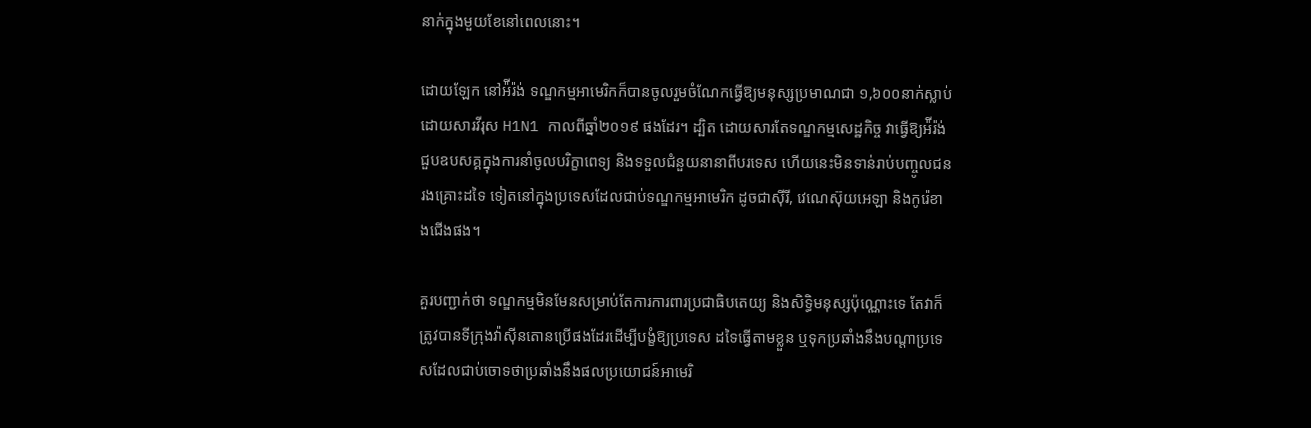នាក់ក្នុងមួយខែនៅពេលនោះ។

ដោយឡែក នៅអ៉ីរ៉ង់ ទណ្ឌកម្មអាមេរិកក៏បានចូលរួមចំណែកធ្វើឱ្យមនុស្សប្រមាណជា ១,៦០០នាក់ស្លាប់ដោយសារវីរុស H1N1 កាលពីឆ្នាំ២០១៩ ផងដែរ។ ដ្បិត ដោយសារតែទណ្ឌកម្មសេដ្ឋកិច្ច វាធ្វើឱ្យអ៉ីរ៉ង់ជួបឧបសគ្គក្នុងការនាំចូលបរិក្ខាពេទ្យ និងទទួលជំនួយនានាពីបរទេស ហើយនេះមិនទាន់រាប់បញ្ចូលជនរងគ្រោះដទៃ ទៀតនៅក្នុងប្រទេសដែលជាប់ទណ្ឌកម្មអាមេរិក ដូចជាស៊ីរី, វេណេស៊ុយអេឡា និងកូរ៉េខាងជើងផង។

គួរបញ្ជាក់ថា ទណ្ឌកម្មមិនមែនសម្រាប់តែការការពារប្រជាធិបតេយ្យ និងសិទ្ធិមនុស្សប៉ុណ្ណោះទេ តែវាក៏ត្រូវបានទីក្រុងវ៉ាស៊ីនតោនប្រើផងដែរដើម្បីបង្ខំឱ្យប្រទេស ដទៃធ្វើតាមខ្លួន ឬទុកប្រឆាំងនឹងបណ្ដាប្រទេសដែលជាប់ចោទថាប្រឆាំងនឹងផលប្រយោជន៍អាមេរិ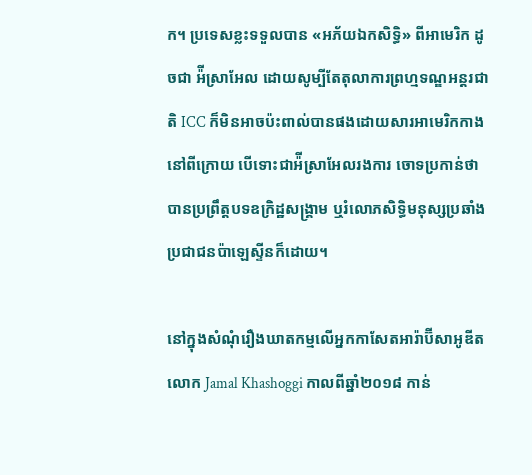ក។ ប្រទេសខ្លះទទួលបាន «អភ័យឯកសិទ្ធិ» ពីអាមេរិក ដូចជា អ៉ីស្រាអែល ដោយសូម្បីតែតុលាការព្រហ្មទណ្ឌអន្តរជាតិ ICC ក៏មិនអាចប៉ះពាល់បានផងដោយសារអាមេរិកកាងនៅពីក្រោយ បើទោះជាអ៉ីស្រាអែលរងការ ចោទប្រកាន់ថាបានប្រព្រឹត្តបទឧក្រិដ្ឋសង្រ្គាម ឬរំលោភសិទ្ធិមនុស្សប្រឆាំងប្រជាជនប៉ាឡេស្ទីនក៏ដោយ។

នៅក្នុងសំណុំរឿងឃាតកម្មលើអ្នកកាសែតអារ៉ាប៊ីសាអូឌីត លោក Jamal Khashoggi កាលពីឆ្នាំ២០១៨ កាន់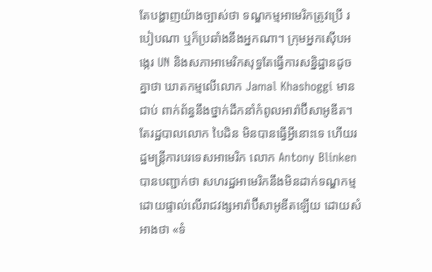តែបង្ហាញយ៉ាងច្បាស់ថា ទណ្ឌកម្មអាមេរិកត្រូវប្រើ របៀបណា ឬក៏ប្រឆាំងនឹងអ្នកណា។ ក្រុមអ្នកស៊ើបអង្កេរ UN និងសភាអាមេរិកសុទ្ធតែធ្វើការសន្និដ្ឋានដូចគ្នាថា ឃាតកម្មលើលោក Jamal Khashoggi មានជាប់ ពាក់ព័ន្ធនឹងថ្នាក់ដឹកនាំកំពូលអារ៉ាប៊ីសាអូឌីត។ តែរដ្ឋបាលលោក បៃដិន មិនបានធ្វើអ្វីនោះទេ ហើយរដ្ឋមន្ត្រីការបរទេសអាមេរិក លោក Antony Blinken បានបញ្ជាក់ថា សហរដ្ឋអាមេរិកនឹងមិនដាក់ទណ្ឌកម្មដោយផ្ទាល់លើរាជវង្សអារ៉ាប៊ីសាអូឌីតឡើយ ដោយសំអាងថា «ទំ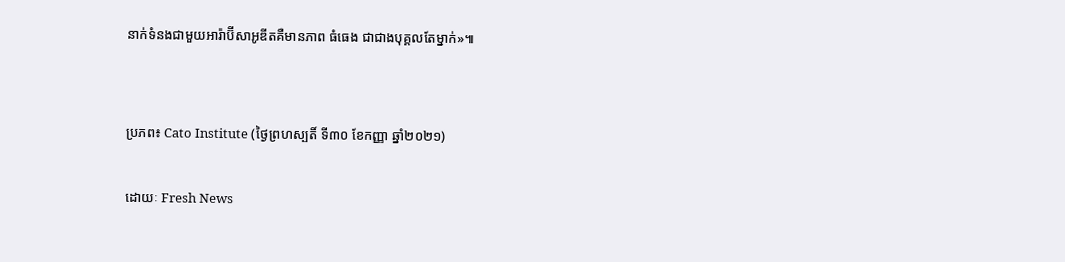នាក់ទំនងជាមួយអារ៉ាប៊ីសាអូឌីតគឺមានភាព ធំធេង ជាជាងបុគ្គលតែម្នាក់»៕


ប្រភព៖ Cato Institute (ថ្ងៃព្រហស្បតិ៍ ទី៣០ ខែកញ្ញា ឆ្នាំ២០២១)

ដោយៈ Fresh News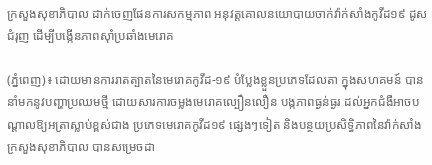ក្រសួងសុខាភិបាល ដាក់ចេញផែនការសកម្មភាព អនុវត្តគោលនយោបាយចាក់វ៉ាក់សាំងកូវីដ១៩ ដូសជំរុញ ដើម្បីបង្កើនភាពស៊ាំប្រឆាំងមេរោគ

(ភ្នំពេញ)៖ ដោយមានការរាតត្បាតនៃមេរោគកូវីដ-១៩ បំប្លែងខ្លួនប្រភេទដែលតា ក្នុងសហគមន៍ បាននាំមកនូវបញ្ហាប្រឈមថ្មី ដោយសារការចម្លងមេរោគល្បឿនលឿន បង្កភាពធ្ងន់ធ្ងរ ដល់អ្នកជំងឺអាចបណ្តាលឱ្យអត្រាស្លាប់ខ្ពស់ជាង ប្រភេទមេរោគកូវីដ១៩ ផ្សេងៗទៀត និងបន្ថយប្រសិទ្ធិភាពនៃវ៉ាក់សាំង ក្រសួងសុខាភិបាល បានសម្រេចដា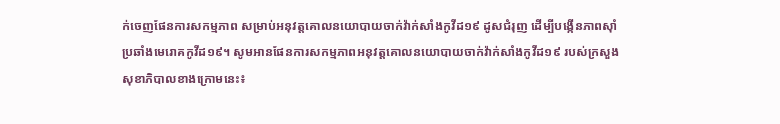ក់ចេញផែនការសកម្មភាព សម្រាប់អនុវត្តគោលនយោបាយចាក់វ៉ាក់សាំងកូវីដ១៩ ដូសជំរុញ ដើម្បីបង្កើនភាពស៊ាំប្រឆាំងមេរោគកូវីដ១៩។ សូមអានផែនការសកម្មភាពអនុវត្តគោលនយោបាយចាក់វ៉ាក់សាំងកូវីដ១៩ របស់ក្រសួងសុខាភិបាលខាងក្រោមនេះ៖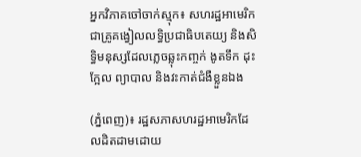អ្នកវិភាគចៅចាក់ស្មុក៖ សហរដ្ឋអាមេរិកជាគ្រូគង្វៀលលទ្ធិប្រជាធិបតេយ្យ និងសិទ្ធិមនុស្សដែលភ្លេចឆ្លុះកញ្ចក់ ងូតទឹក ដុះក្អែល ព្យាបាល និងវះកាត់ជំងឺខ្លួនឯង

(ភ្នំពេញ)៖ រដ្ឋសភាសហរដ្ឋអាមេរិកដែលដិតដាមដោយ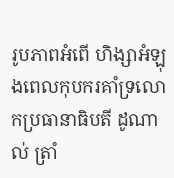រូបភាពអំពើ ហិង្សាអំឡុងពេលកុបករគាំទ្រលោកប្រធានាធិបតី ដូណាល់ ត្រាំ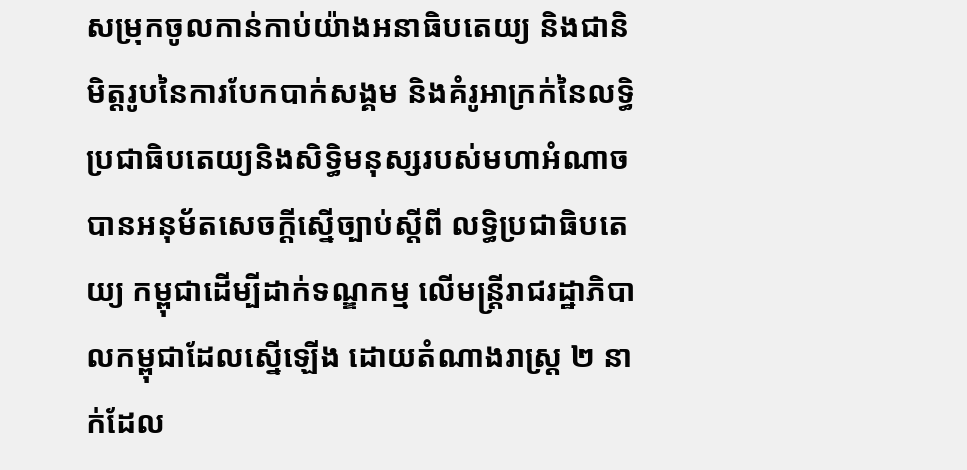សម្រុកចូលកាន់កាប់យ៉ាងអនាធិបតេយ្យ និងជានិមិត្តរូបនៃការបែកបាក់សង្គម និងគំរូអាក្រក់នៃលទ្ធិប្រជាធិបតេយ្យនិងសិទ្ធិមនុស្សរបស់មហាអំណាច បានអនុម័តសេចក្តីស្នើច្បាប់ស្តីពី លទ្ធិប្រជាធិបតេយ្យ កម្ពុជាដើម្បីដាក់ទណ្ឌកម្ម លើមន្ត្រីរាជរដ្ឋាភិបាលកម្ពុជាដែលស្នើឡើង ដោយតំណាងរាស្ត្រ ២ នាក់ដែល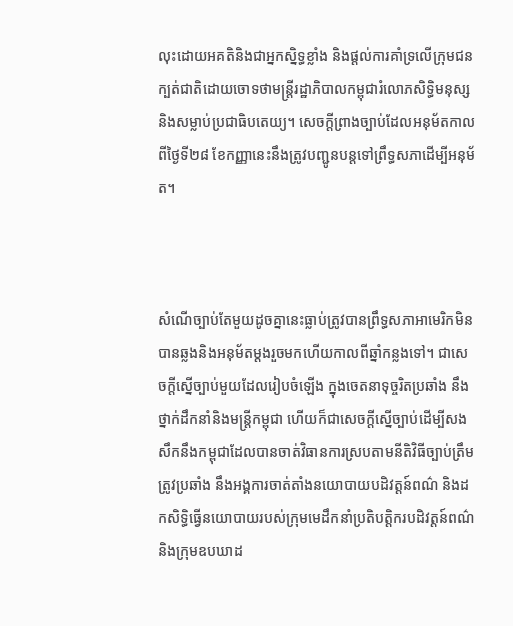លុះដោយអគតិនិងជាអ្នកស្និទ្ធខ្លាំង និងផ្តល់ការគាំទ្រលើក្រុមជនក្បត់ជាតិដោយចោទថាមន្ត្រីរដ្ឋាភិបាលកម្ពុជារំលោភសិទ្ធិមនុស្ស និងសម្លាប់ប្រជាធិបតេយ្យ។ សេចក្តីព្រាងច្បាប់ដែលអនុម័តកាលពីថ្ងៃទី២៨ ខែកញ្ញានេះនឹងត្រូវបញ្ជូនបន្តទៅព្រឹទ្ធសភាដើម្បីអនុម័ត។



សំណើច្បាប់តែមួយដូចគ្នានេះធ្លាប់ត្រូវបានព្រឹទ្ធសភាអាមេរិកមិនបានឆ្លងនិងអនុម័តម្តងរួចមកហើយកាលពីឆ្នាំកន្លងទៅ។ ជាសេចក្តីស្នើច្បាប់មួយដែលរៀបចំឡើង ក្នុងចេតនាទុច្ចរិតប្រឆាំង នឹងថ្នាក់ដឹកនាំនិងមន្ត្រីកម្ពុជា ហើយក៏ជាសេចក្តីស្នើច្បាប់ដើម្បីសងសឹកនឹងកម្ពុជាដែលបានចាត់វិធានការស្របតាមនីតិវិធីច្បាប់ត្រឹមត្រូវប្រឆាំង នឹងអង្គការចាត់តាំងនយោបាយបដិវត្តន៍ពណ៌ និងដកសិទ្ធិធ្វើនយោបាយរបស់ក្រុមមេដឹកនាំប្រតិបត្តិករបដិវត្តន៍ពណ៌ និងក្រុមឧបឃាដ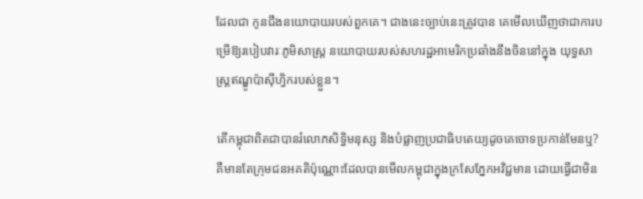ដែលជា កូនជឹងនយោបាយរបស់ពួកគេ។ ជាងនេះច្បាប់នេះត្រូវបាន គេមើលឃើញថាជាការបម្រើឱ្យរបៀបវារៈភូមិសាស្ត្រ នយោបាយរបស់សហរដ្ឋអាមេរិកប្រឆាំងនឹងចិននៅក្នុង យុទ្ធសាស្ត្រឥណ្ឌូប៉ាស៊ីហ្វិករបស់ខ្លួន។

តើកម្ពុជាពិតជាបានរំលោភសិទ្ធិមនុស្ស និងបំផ្លាញប្រជាធិបតេយ្យដូចគេចោទប្រកាន់មែនឬ? គឺមានតែក្រុមជនអគតិប៉ុណ្ណោះដែលបានមើលកម្ពុជាក្នុងក្រសែភ្នែកអវិជ្ជមាន ដោយធ្វើជាមិន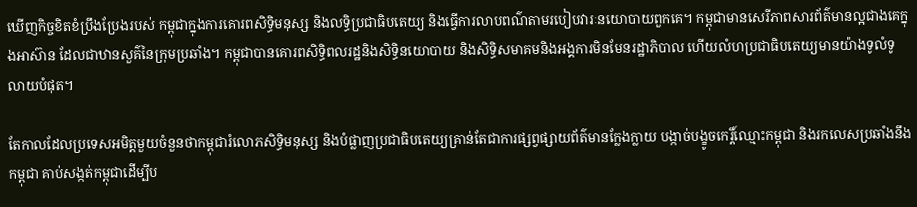ឃើញកិច្ចខិតខំប្រឹងប្រែងរបស់ កម្ពុជាក្នុងការគោរពសិទ្ធិមនុស្ស និងលទ្ធិប្រជាធិបតេយ្យ និងធ្វើការលាបពណ៌តាមរបៀបវារៈនយោបាយពួកគេ។ កម្ពុជាមានសេរីភាពសារព័ត៌មានល្អជាងគេក្នុងអាស៊ាន ដែលជាឋានសួគ៌នៃក្រុមប្រឆាំង។ កម្ពុជាបានគោរពសិទ្ធិពលរដ្ឋនិងសិទ្ធិនយោបាយ និងសិទ្ធិសមាគមនិងអង្គការមិនមែនរដ្ឋាភិបាល ហើយលំហប្រជាធិបតេយ្យមានយ៉ាងទូលំទូលាយបំផុត។

តែកាលដែលប្រទេសអមិត្តមួយចំនួនថាកម្ពុជារំលោភសិទ្ធិមនុស្ស និងបំផ្លាញប្រជាធិបតេយ្យគ្រាន់តែជាការផ្សព្វផ្សាយព័ត៌មានក្លែងក្លាយ បង្កាច់បង្ខូចកេរ្តិ៍ឈ្មោះកម្ពុជា និងរកលេសប្រឆាំងនឹងកម្ពុជា គាប់សង្កត់កម្ពុជាដើម្បីប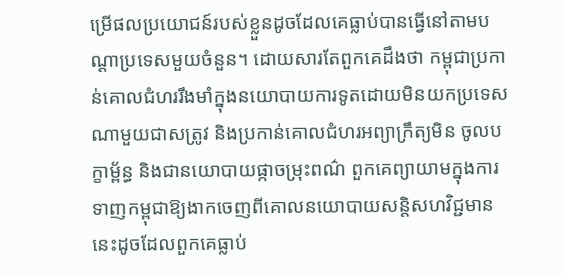ម្រើផលប្រយោជន៍របស់ខ្លួនដូចដែលគេធ្លាប់បានធ្វើនៅតាមបណ្តាប្រទេសមួយចំនួន។ ដោយសារតែពួកគេដឹងថា កម្ពុជាប្រកាន់គោលជំហររឹងមាំក្នុងនយោបាយការទូតដោយមិនយកប្រទេសណាមួយជាសត្រូវ និងប្រកាន់គោលជំហរអព្យាក្រឹត្យមិន ចូលបក្ខាម្ព័ន្ធ និងជានយោបាយផ្កាចម្រុះពណ៌ ពួកគេព្យាយាមក្នុងការទាញកម្ពុជាឱ្យងាកចេញពីគោលនយោបាយសន្តិសហវិជ្ជមាននេះដូចដែលពួកគេធ្លាប់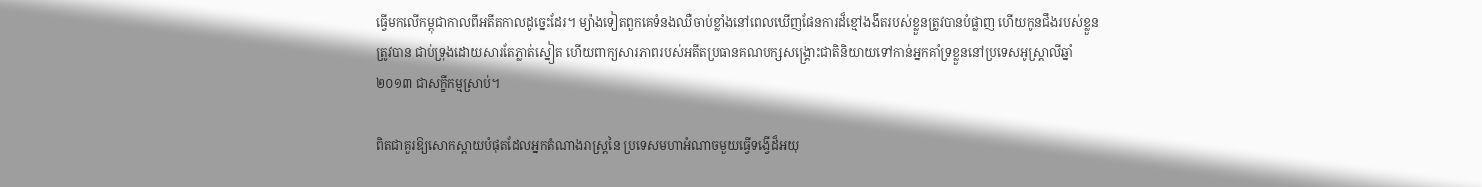ធ្វើមកលើកម្ពុជាកាលពីអតីតកាលដូច្នេះដែរ។ ម្យ៉ាងទៀតពួកគេទំនងឈឺចាប់ខ្លាំងនៅពេលឃើញផែនការដ៏ខ្មៅងងឹតរបស់ខ្លួនត្រូវបានបំផ្លាញ ហើយកូនជឹងរបស់ខ្លួនត្រូវបាន ជាប់ទ្រុងដោយសារតែភ្លាត់ស្នៀត ហើយពាក្យសារភាពរបស់អតីតប្រធានគណបក្សសង្គ្រោះជាតិនិយាយទៅកាន់អ្នកគាំទ្រខ្លួននៅប្រទេសអូស្ត្រាលីឆ្នាំ២០១៣ ជាសក្ខីកម្មស្រាប់។

ពិតជាគួរឱ្យសោកស្តាយបំផុតដែលអ្នកតំណាងរាស្ត្រនៃ ប្រទេសមហាអំណាចមួយធ្វើទង្វើដ៏អយុ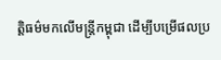ត្តិធម៌មកលើមន្ត្រីកម្ពុជា ដើម្បីបម្រើផលប្រ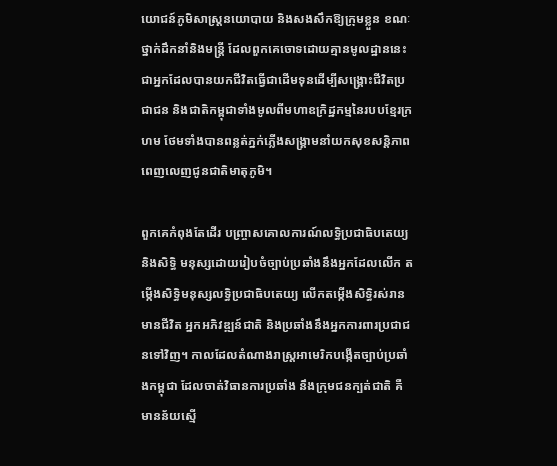យោជន៍ភូមិសាស្ត្រនយោបាយ និងសងសឹកឱ្យក្រុមខ្លួន ខណៈថ្នាក់ដឹកនាំនិងមន្ត្រី ដែលពួកគេចោទដោយគ្មានមូលដ្ឋាននេះជាអ្នកដែលបានយកជីវិតធ្វើជាដើមទុនដើម្បីសង្គ្រោះជីវិតប្រជាជន និងជាតិកម្ពុជាទាំងមូលពីមហាឧក្រិដ្ឋកម្មនៃរបបខ្មែរក្រហម ថែមទាំងបានពន្លត់ភ្នក់ភ្លើងសង្គ្រាមនាំយកសុខសន្តិភាពពេញលេញជូនជាតិមាតុភូមិ។

ពួកគេកំពុងតែដើរ បញ្ច្រាសគោលការណ៍លទ្ធិប្រជាធិបតេយ្យនិងសិទ្ធិ មនុស្សដោយរៀបចំច្បាប់ប្រឆាំងនឹងអ្នកដែលលើក តម្កើងសិទ្ធិមនុស្សលទ្ធិប្រជាធិបតេយ្យ លើកតម្កើងសិទ្ធិរស់រានមានជីវិត អ្នកអភិវឌ្ឍន៍ជាតិ និងប្រឆាំងនឹងអ្នកការពារប្រជាជនទៅវិញ។ កាលដែលតំណាងរាស្ត្រអាមេរិកបង្កើតច្បាប់ប្រឆាំងកម្ពុជា ដែលចាត់វិធានការប្រឆាំង នឹងក្រុមជនក្បត់ជាតិ គឺមានន័យស្មើ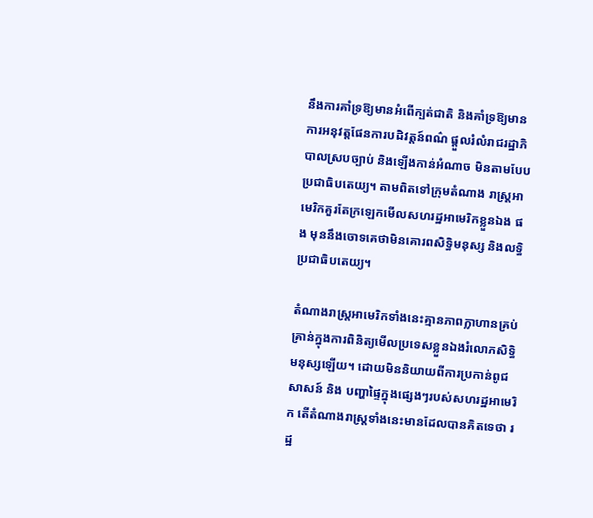នឹងការគាំទ្រឱ្យមានអំពើក្បត់ជាតិ និងគាំទ្រឱ្យមានការអនុវត្តផែនការបដិវត្តន៍ពណ៌ ផ្តួលរំលំរាជរដ្ឋាភិបាលស្របច្បាប់ និងឡើងកាន់អំណាច មិនតាមបែបប្រជាធិបតេយ្យ។ តាមពិតទៅក្រុមតំណាង រាស្ត្រអាមេរិកគួរតែក្រឡេកមើលសហរដ្ឋអាមេរិកខ្លួនឯង ផង មុននឹងចោទគេថាមិនគោរពសិទ្ធិមនុស្ស និងលទ្ធិប្រជាធិបតេយ្យ។

តំណាងរាស្ត្រអាមេរិកទាំងនេះគ្មានភាពក្លាហានគ្រប់គ្រាន់ក្នុងការពិនិត្យមើលប្រទេសខ្លួនឯងរំលោភសិទ្ធិមនុស្សឡើយ។ ដោយមិននិយាយពីការប្រកាន់ពូជសាសន៍ និង បញ្ហាផ្ទៃក្នុងផ្សេងៗរបស់សហរដ្ឋអាមេរិក តើតំណាងរាស្ត្រទាំងនេះមានដែលបានគិតទេថា រដ្ឋ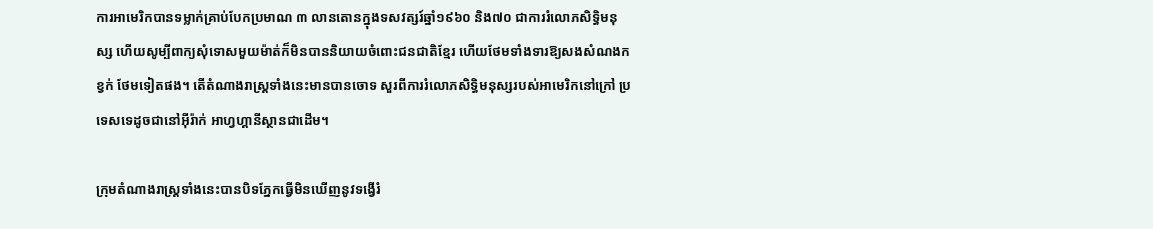ការអាមេរិកបានទម្លាក់គ្រាប់បែកប្រមាណ ៣ លានតោនក្នុងទសវត្សរ៍ឆ្នាំ១៩៦០ និង៧០ ជាការរំលោភសិទ្ធិមនុស្ស ហើយសូម្បីពាក្យសុំទោសមួយម៉ាត់ក៏មិនបាននិយាយចំពោះជនជាតិខ្មែរ ហើយថែមទាំងទារឱ្យសងសំណងកខ្វក់ ថែមទៀតផង។ តើតំណាងរាស្ត្រទាំងនេះមានបានចោទ សួរពីការរំលោភសិទ្ធិមនុស្សរបស់អាមេរិកនៅក្រៅ ប្រទេសទេដូចជានៅអ៊ីរ៉ាក់ អាហ្វហ្គានីស្ថានជាដើម។

ក្រុមតំណាងរាស្ត្រទាំងនេះបានបិទភ្នែកធ្វើមិនឃើញនូវទង្វើរំ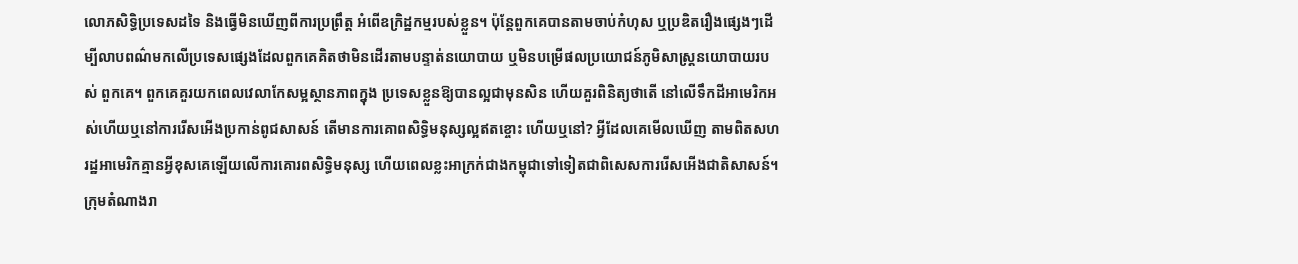លោភសិទ្ធិប្រទេសដទៃ និងធ្វើមិនឃើញពីការប្រព្រឹត្ត អំពើឧក្រិដ្ឋកម្មរបស់ខ្លួន។ ប៉ុន្តែពួកគេបានតាមចាប់កំហុស ឬប្រឌិតរឿងផ្សេងៗដើម្បីលាបពណ៌មកលើប្រទេសផ្សេងដែលពួកគេគិតថាមិនដើរតាមបន្ទាត់នយោបាយ ឬមិនបម្រើផលប្រយោជន៍ភូមិសាស្ត្រនយោបាយរបស់ ពួកគេ។ ពួកគេគួរយកពេលវេលាកែសម្អស្ថានភាពក្នុង ប្រទេសខ្លួនឱ្យបានល្អជាមុនសិន ហើយគួរពិនិត្យថាតើ នៅលើទឹកដីអាមេរិកអស់ហើយឬនៅការរើសអើងប្រកាន់ពូជសាសន៍ តើមានការគោពសិទ្ធិមនុស្សល្អឥតខ្ចោះ ហើយឬនៅ? អ្វីដែលគេមើលឃើញ តាមពិតសហរដ្ឋអាមេរិកគ្មានអ្វីខុសគេឡើយលើការគោរពសិទ្ធិមនុស្ស ហើយពេលខ្លះអាក្រក់ជាងកម្ពុជាទៅទៀតជាពិសេសការរើសអើងជាតិសាសន៍។ ក្រុមតំណាងរា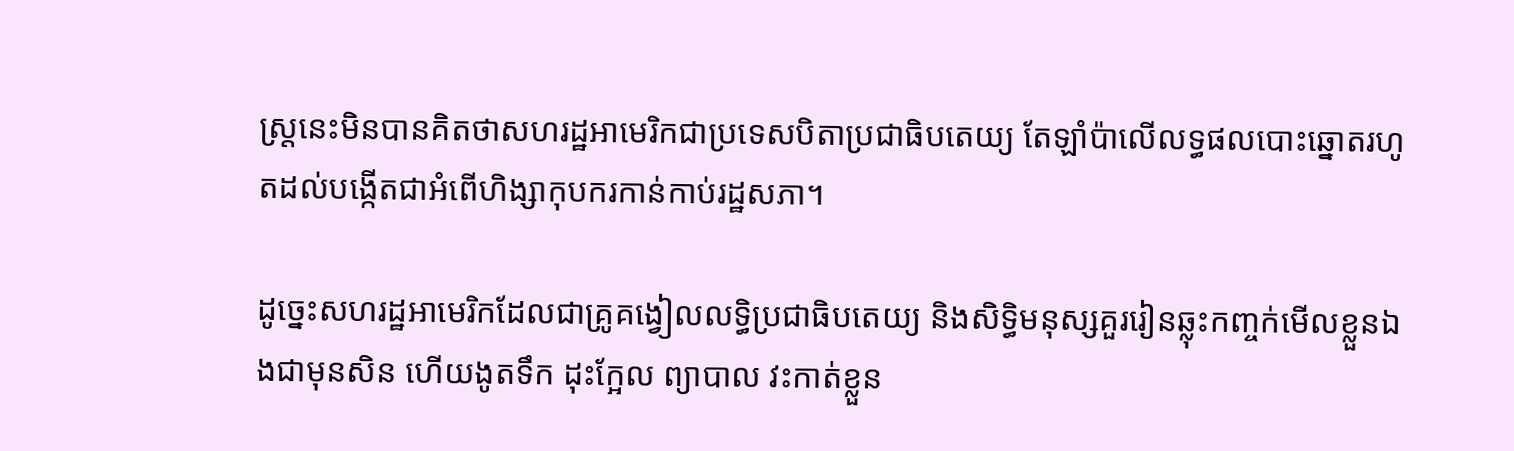ស្ត្រនេះមិនបានគិតថាសហរដ្ឋអាមេរិកជាប្រទេសបិតាប្រជាធិបតេយ្យ តែឡាំប៉ាលើលទ្ធផលបោះឆ្នោតរហូតដល់បង្កើតជាអំពើហិង្សាកុបករកាន់កាប់រដ្ឋសភា។

ដូច្នេះសហរដ្ឋអាមេរិកដែលជាគ្រូគង្វៀលលទ្ធិប្រជាធិបតេយ្យ និងសិទ្ធិមនុស្សគួររៀនឆ្លុះកញ្ចក់មើលខ្លួនឯងជាមុនសិន ហើយងូតទឹក ដុះក្អែល ព្យាបាល វះកាត់ខ្លួន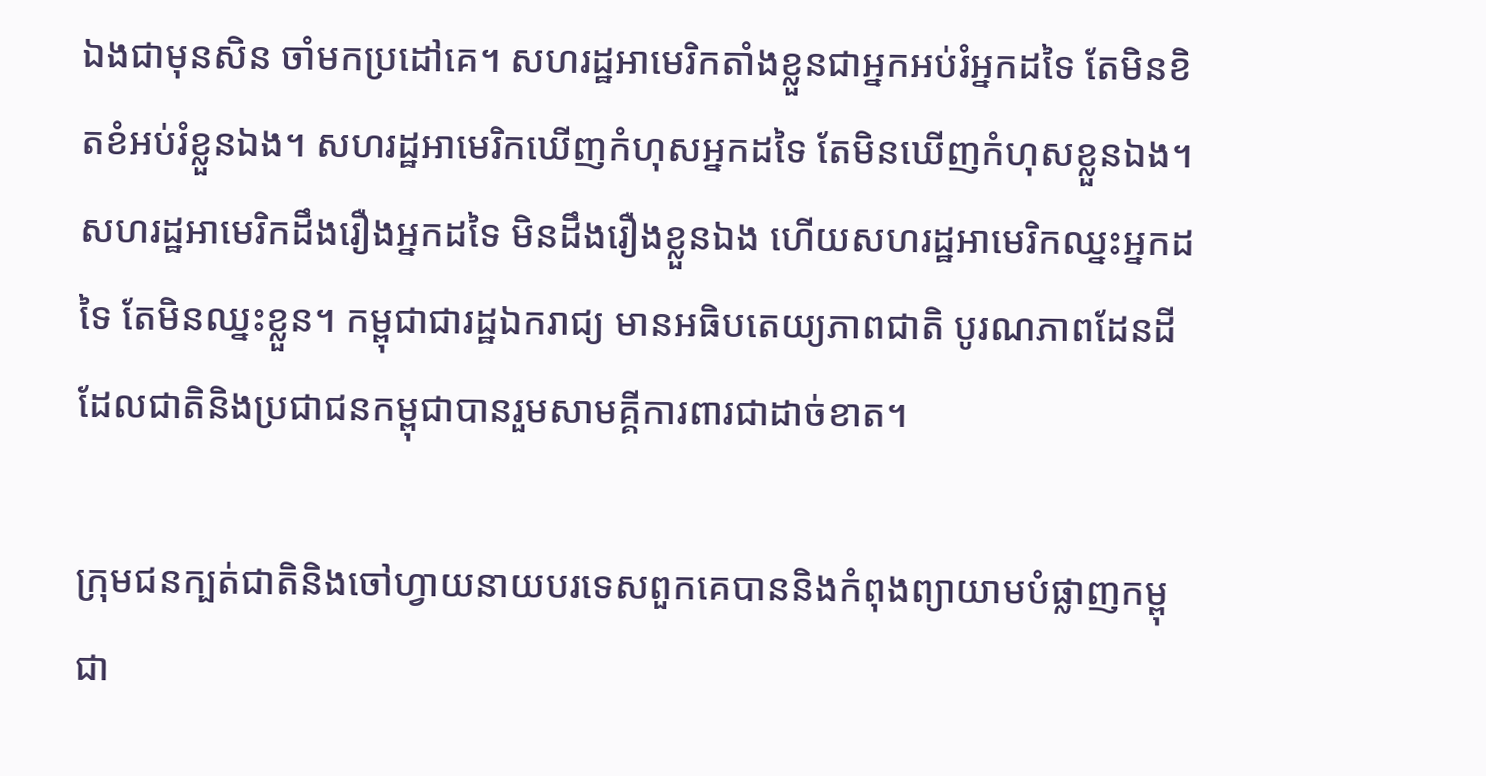ឯងជាមុនសិន ចាំមកប្រដៅគេ។ សហរដ្ឋអាមេរិកតាំងខ្លួនជាអ្នកអប់រំអ្នកដទៃ តែមិនខិតខំអប់រំខ្លួនឯង។ សហរដ្ឋអាមេរិកឃើញកំហុសអ្នកដទៃ តែមិនឃើញកំហុសខ្លួនឯង។ សហរដ្ឋអាមេរិកដឹងរឿងអ្នកដទៃ មិនដឹងរឿងខ្លួនឯង ហើយសហរដ្ឋអាមេរិកឈ្នះអ្នកដទៃ តែមិនឈ្នះខ្លួន។ កម្ពុជាជារដ្ឋឯករាជ្យ មានអធិបតេយ្យភាពជាតិ បូរណភាពដែនដីដែលជាតិនិងប្រជាជនកម្ពុជាបានរួមសាមគ្គីការពារជាដាច់ខាត។

ក្រុមជនក្បត់ជាតិនិងចៅហ្វាយនាយបរទេសពួកគេបាននិងកំពុងព្យាយាមបំផ្លាញកម្ពុជា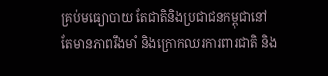គ្រប់មធ្យោបាយ តែជាតិនិងប្រជាជនកម្ពុជានៅតែមានភាពរឹងមាំ និងក្រោកឈរការពារជាតិ និង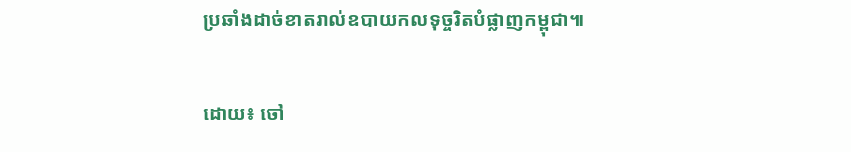ប្រឆាំងដាច់ខាតរាល់ឧបាយកលទុច្ចរិតបំផ្លាញកម្ពុជា៕

ដោយ៖ ចៅ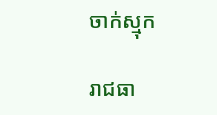ចាក់ស្មុក

រាជធា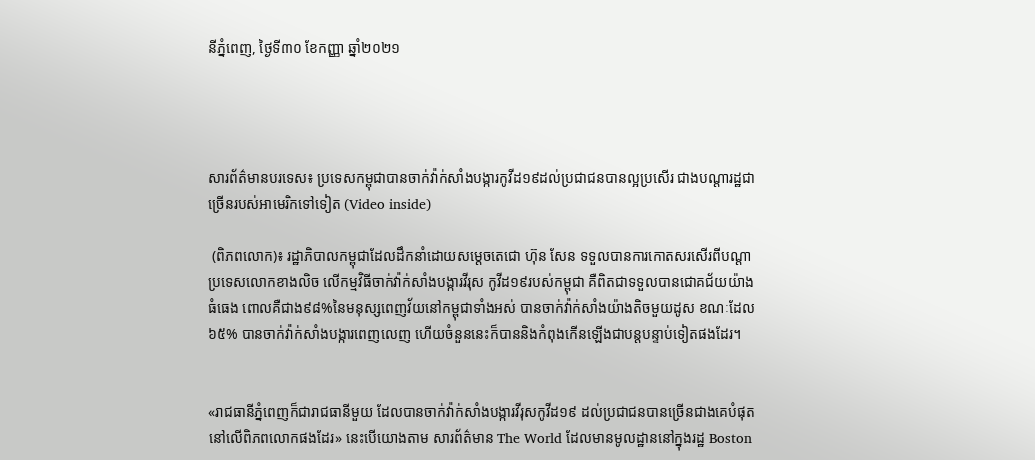នីភ្នំពេញ, ថ្ងៃទី៣០ ខែកញ្ញា ឆ្នាំ២០២១




សារព័ត៌មានបរទេស៖ ប្រទេសកម្ពុជាបានចាក់វ៉ាក់សាំងបង្ការកូវីដ១៩ដល់ប្រជាជនបានល្អប្រសើរ ជាងបណ្តារដ្ឋជាច្រើនរបស់អាមេរិកទៅទៀត (Video inside)

 (ពិភពលោក)៖ រដ្ឋាភិបាលកម្ពុជាដែលដឹកនាំដោយសម្តេចតេជោ ហ៊ុន សែន ទទួលបានការកោតសរសើរពីបណ្តាប្រទេសលោកខាងលិច លើកម្មវិធីចាក់វ៉ាក់សាំងបង្ការវីរុស កូវីដ១៩របស់កម្ពុជា គឺពិតជាទទួលបានជោគជ័យយ៉ាងធំធេង ពោលគឺជាង៩៨%នៃមនុស្សពេញវ័យនៅកម្ពុជាទាំងអស់ បានចាក់វ៉ាក់សាំងយ៉ាងតិចមួយដូស ខណៈដែល៦៥% បានចាក់វ៉ាក់សាំងបង្ការពេញលេញ ហើយចំនួននេះក៏បាននិងកំពុងកើនឡើងជាបន្តបន្ទាប់ទៀតផងដែរ។


«រាជធានីភ្នំពេញក៏ជារាជធានីមួយ ដែលបានចាក់វ៉ាក់សាំងបង្ការវីរុសកូវីដ១៩ ដល់ប្រជាជនបានច្រើនជាងគេបំផុតនៅលើពិភពលោកផងដែរ» នេះបើយោងតាម សារព័ត៌មាន The World ដែលមានមូលដ្ឋាននៅក្នុងរដ្ឋ Boston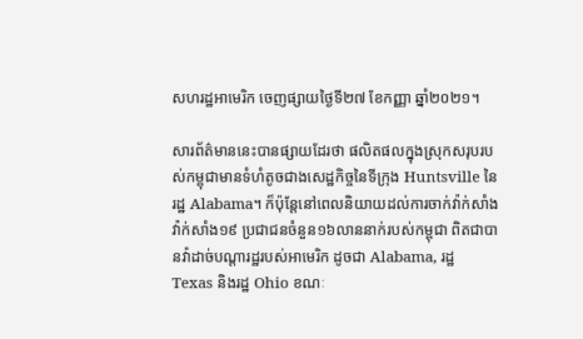សហរដ្ឋអាមេរិក ចេញផ្សាយថ្ងៃទី២៧ ខែកញ្ញា ឆ្នាំ២០២១។

សារព័ត៌មាននេះបានផ្សាយដែរថា ផលិតផលក្នុងស្រុកសរុបរបស់កម្ពុជាមានទំហំតូចជាងសេដ្ឋកិច្ចនៃទីក្រុង Huntsville នៃរដ្ឋ Alabama។ ក៏ប៉ុន្តែនៅពេលនិយាយដល់ការចាក់វ៉ាក់សាំងវ៉ាក់សាំង១៩ ប្រជាជនចំនួន១៦លាននាក់របស់កម្ពុជា ពិតជាបានវ៉ាដាច់បណ្តារដ្ឋរបស់អាមេរិក ដូចជា Alabama, រដ្ឋ Texas និងរដ្ឋ Ohio ខណៈ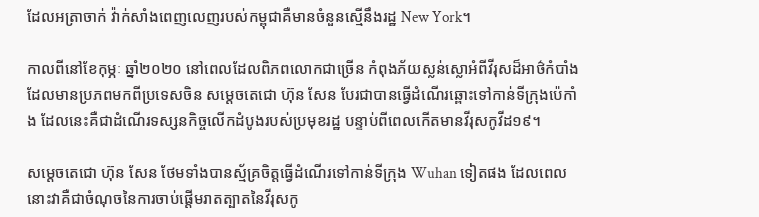ដែលអត្រាចាក់ វ៉ាក់សាំងពេញលេញរបស់កម្ពុជាគឺមានចំនួនស្មើនឹងរដ្ឋ New York។

កាលពីនៅខែកុម្ភៈ ឆ្នាំ២០២០ នៅពេលដែលពិភពលោកជាច្រើន កំពុងភ័យស្លន់ស្លោអំពីវីរុសដ៏អាថ៌កំបាំង ដែលមានប្រភពមកពីប្រទេសចិន សម្តេចតេជោ ហ៊ុន សែន បែរជាបានធ្វើដំណើរឆ្ពោះទៅកាន់ទីក្រុងប៉េកាំង ដែលនេះគឺជាដំណើរទស្សនកិច្ចលើកដំបូងរបស់ប្រមុខរដ្ឋ បន្ទាប់ពីពេលកើតមានវីរុសកូវីដ១៩។

សម្តេចតេជោ ហ៊ុន សែន ថែមទាំងបានស្ម័គ្រចិត្តធ្វើដំណើរទៅកាន់ទីក្រុង Wuhan ទៀតផង ដែលពេលនោះវាគឺជាចំណុចនៃការចាប់ផ្តើមរាតត្បាតនៃវីរុសកូ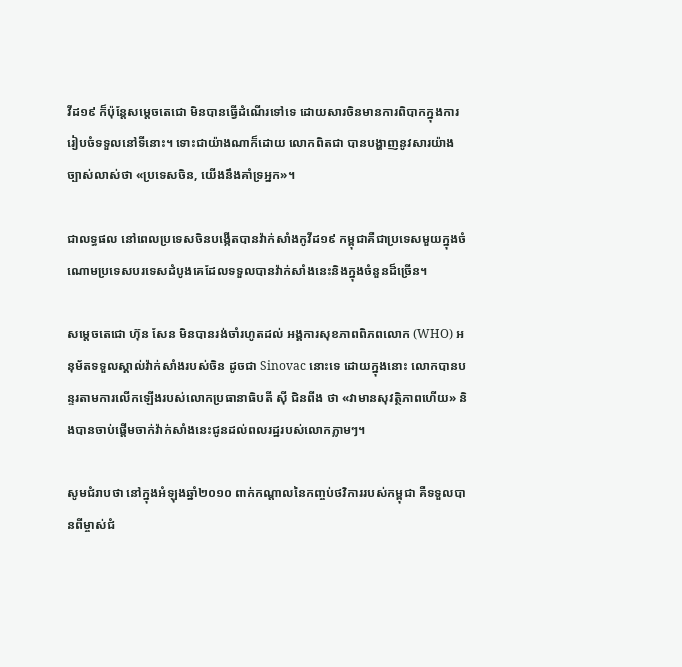វីដ១៩ ក៏ប៉ុន្តែសម្តេចតេជោ មិនបានធ្វើដំណើរទៅទេ ដោយសារចិនមានការពិបាកក្នុងការរៀបចំទទួលនៅទីនោះ។ ទោះជាយ៉ាងណាក៏ដោយ លោកពិតជា បានបង្ហាញនូវសារយ៉ាងច្បាស់លាស់ថា «ប្រទេសចិន, យើងនឹងគាំទ្រអ្នក»។

ជាលទ្ធផល នៅពេលប្រទេសចិនបង្កើតបានវ៉ាក់សាំងកូវីដ១៩ កម្ពុជាគឺជាប្រទេសមួយក្នុងចំណោមប្រទេសបរទេសដំបូងគេដែលទទួលបានវ៉ាក់សាំងនេះនិងក្នុងចំនួនដ៏ច្រើន។

សម្តេចតេជោ ហ៊ុន សែន មិនបានរង់ចាំរហូតដល់ អង្គការសុខភាពពិភពលោក (WHO) អនុម័តទទួលស្គាល់វ៉ាក់សាំងរបស់ចិន ដូចជា Sinovac នោះទេ ដោយក្នុងនោះ លោកបានបន្ទរតាមការលើកឡើងរបស់លោកប្រធានាធិបតី ស៊ី ជិនពីង ថា «វាមានសុវត្ថិភាពហើយ» និងបានចាប់ផ្តើមចាក់វ៉ាក់សាំងនេះជូនដល់ពលរដ្ឋរបស់លោកភ្លាមៗ។

សូមជំរាបថា នៅក្នុងអំឡុងឆ្នាំ២០១០ ពាក់កណ្តាលនៃកញ្ចប់ថវិការរបស់កម្ពុជា គឺទទួលបានពីម្ចាស់ជំ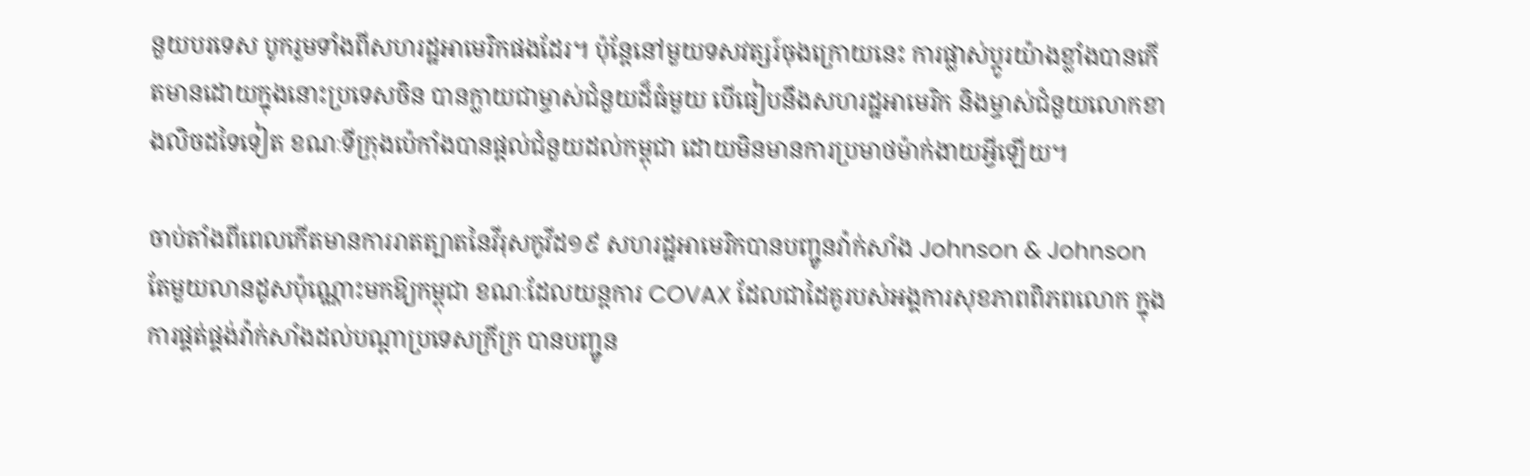នួយបរទេស បូករួមទាំងពីសហរដ្ឋអាមេរិកផងដែរ។ ប៉ុន្តែនៅមួយទសវត្សរ៍ចុងក្រោយនេះ ការផ្លាស់ប្តូរយ៉ាងខ្លាំងបានកើតមានដោយក្នុងនោះប្រទេសចិន បានក្លាយជាម្ចាស់ជំនួយដ៏ធំមួយ បើធៀបនឹងសហរដ្ឋអាមេរិក និងម្ចាស់ជំនួយលោកខាងលិចដទៃទៀត ខណៈទីក្រុងប៉េកាំងបានផ្តល់ជំនួយដល់កម្ពុជា ដោយមិនមានការប្រមាថម៉ាក់ងាយអ្វីឡើយ។

ចាប់តាំងពីពេលកើតមានការរាតត្បាតនៃវីរុសកូវីដ១៩ សហរដ្ឋអាមេរិកបានបញ្ជូនវ៉ាក់សាំង Johnson & Johnson តែមួយលានដូសប៉ុណ្ណោះមកឱ្យកម្ពុជា ខណៈដែលយន្តការ COVAX ដែលជាដៃគូរបស់អង្គការសុខភាពពិភពលោក ក្នុងការផ្គត់ផ្គង់វ៉ាក់សាំងដល់បណ្តាប្រទេសក្រីក្រ បានបញ្ជូន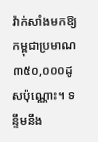វ៉ាក់សាំងមកឱ្យកម្ពុជាប្រមាណ ៣៥០,០០០ដូសប៉ុណ្ណោះ។ ទន្ទឹមនឹង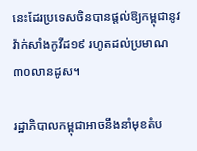នេះដែរប្រទេសចិនបានផ្តល់ឱ្យកម្ពុជានូវវ៉ាក់សាំងកូវីដ១៩ រហូតដល់ប្រមាណ ៣០លានដូស។

រដ្ឋាភិបាលកម្ពុជាអាចនឹងនាំមុខតំប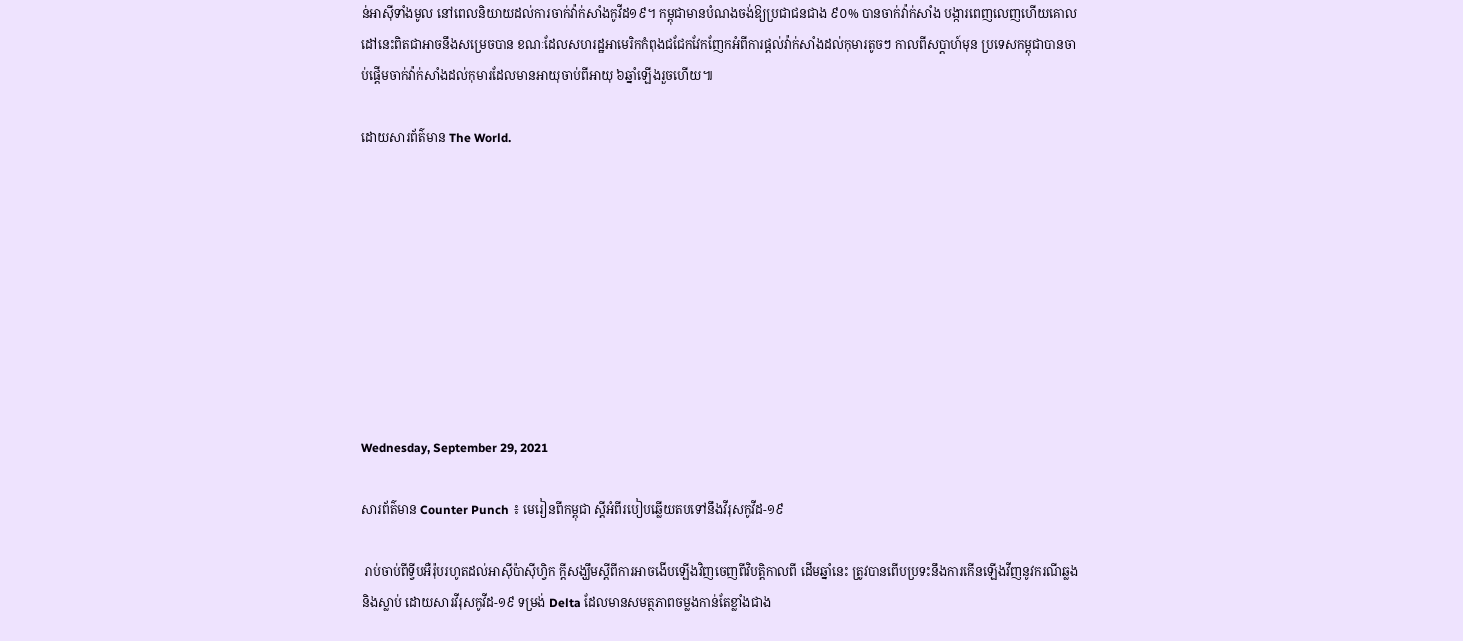ន់អាស៊ីទាំងមូល នៅពេលនិយាយដល់ការចាក់វ៉ាក់សាំងកូវីដ១៩។ កម្ពុជាមានបំណងចង់ឱ្យប្រជាជនជាង ៩០% បានចាក់វ៉ាក់សាំង បង្ការពេញលេញហើយគោលដៅនេះពិតជាអាចនឹងសម្រេចបាន ខណៈដែលសហរដ្ឋអាមេរិកកំពុងជជែកវែកញែកអំពីការផ្តល់វ៉ាក់សាំងដល់កុមារតូចៗ កាលពីសប្តាហ៍មុន ប្រទេសកម្ពុជាបានចាប់ផ្តើមចាក់វ៉ាក់សាំងដល់កុមារដែលមានអាយុចាប់ពីអាយុ ៦ឆ្នាំឡើងរួចហើយ៕

ដោយសារព័ត៌មាន The World.









Wednesday, September 29, 2021

សារព័ត៌មាន Counter Punch ៖ មេរៀនពីកម្ពុជា ស្តីអំពីរបៀបឆ្លើយតបទៅនឹងវីរុសកូវីដ-១៩

 រាប់ចាប់ពីទ្វីបអឺរ៉ុបរហូតដល់អាស៊ីប៉ាស៊ីហ្វិក ក្តីសង្ឃឹមស្តីពីការអាចងើបឡើងវិញចេញពីវិបត្តិកាលពី ដើមឆ្នាំនេះ ត្រូវបានពើបប្រទះនឹងការកើនឡើងវីញនូវករណីឆ្លងនិងស្លាប់ ដោយសារវីរុសកូវីដ-១៩ ទម្រង់ Delta ដែលមានសមត្ថភាពចម្លងកាន់តែខ្លាំងជាង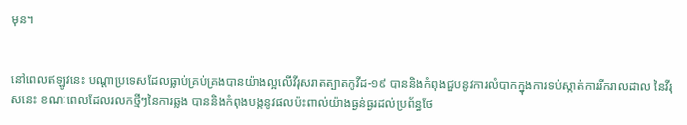មុន។


នៅពេលឥឡូវនេះ បណ្តាប្រទេសដែលធ្លាប់គ្រប់គ្រងបានយ៉ាងល្អលើវីរុសរាតត្បាតកូវីដ-១៩ បាននិងកំពុងជួបនូវការលំបាកក្នុងការទប់ស្កាត់ការរីករាលដាល នៃវីរុសនេះ ខណៈពេលដែលរលកថ្មីៗនៃការឆ្លង បាននិងកំពុងបង្កនូវផលប៉ះពាល់យ៉ាងធ្ងន់ធ្ងរដល់ប្រព័ន្ធថែ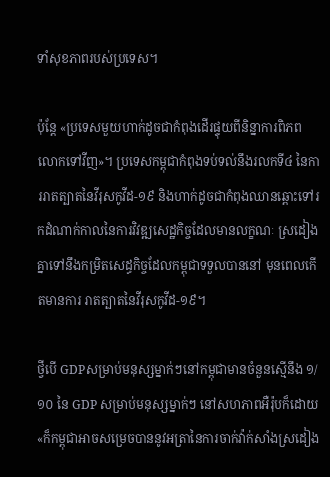ទាំសុខភាពរបស់ប្រទេស។

ប៉ុន្តែ «ប្រទេសមួយហាក់ដូចជាកំពុងដើរផ្ទុយពីនិន្នាការពិភពលោកទៅវីញ»។ ប្រទេសកម្ពុជាកំពុងទប់ទល់នឹងរលកទី៤ នៃការរាតត្បាតនៃវីរុសកូវីដ-១៩ និងហាក់ដូចជាកំពុងឈានឆ្ពោះទៅរកដំណាក់កាលនៃការវិវឌ្ឍសេដ្ឋកិច្ចដែលមានលក្ខណៈ ស្រដៀងគ្នាទៅនឹងកម្រិតសេដ្ធកិច្ចដែលកម្ពុជាទទួលបាននៅ មុនពេលកើតមានការ រាតត្បាតនៃវីរុសកូវីដ-១៩។

ថ្វីបើ GDPសម្រាប់មនុស្សម្នាក់ៗនៅកម្ពុជាមានចំនួនស្មើនឹង ១/១០ នៃ GDP សម្រាប់មនុស្សម្នាក់ៗ នៅសហភាពអឺរ៉ុបក៏ដោយ «ក៏កម្ពុជាអាចសម្រេចបាននូវអត្រានៃការចាក់វ៉ាក់សាំងស្រដៀង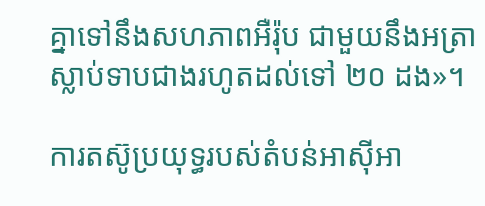គ្នាទៅនឹងសហភាពអឺរ៉ុប ជាមួយនឹងអត្រាស្លាប់ទាបជាងរហូតដល់ទៅ ២០ ដង»។

ការតស៊ូប្រយុទ្ធរបស់តំបន់អាស៊ីអា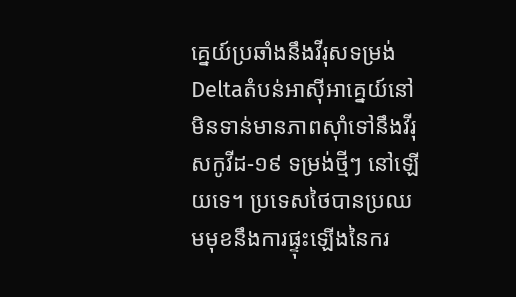គ្នេយ៍ប្រឆាំងនឹងវីរុសទម្រង់ Deltaតំបន់អាស៊ីអាគ្នេយ៍នៅមិនទាន់មានភាពស៊ាំទៅនឹងវីរុសកូវីដ-១៩ ទម្រង់ថ្មីៗ នៅឡើយទេ។ ប្រទេសថៃបានប្រឈមមុខនឹងការផ្ទុះឡើងនៃករ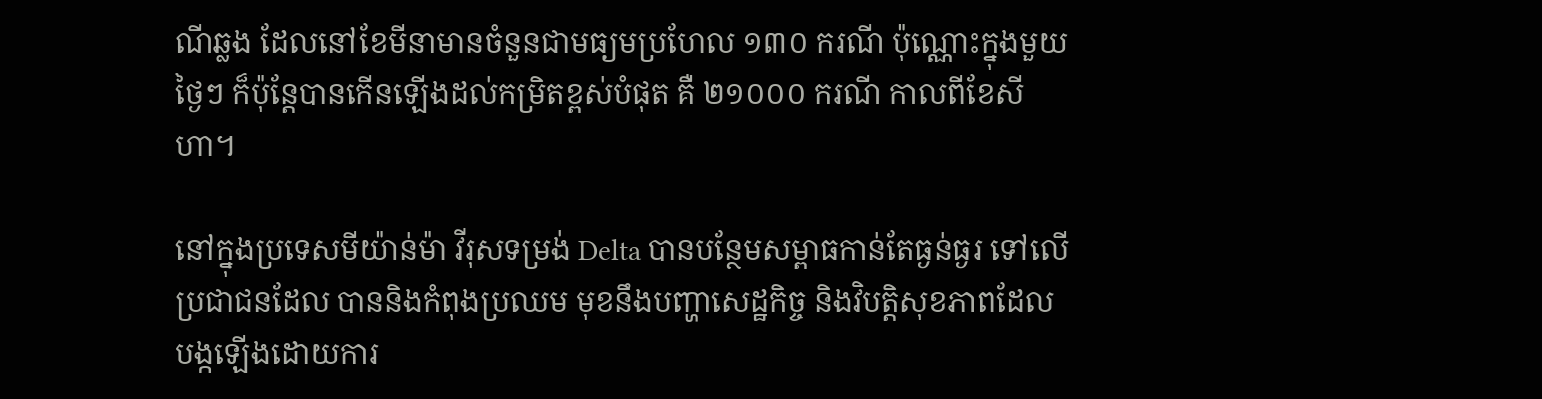ណីឆ្លង ដែលនៅខែមីនាមានចំនួនជាមធ្យមប្រហែល ១៣០ ករណី ប៉ុណ្ណោះក្នុងមួយថ្ងៃៗ ក៏ប៉ុន្តែបានកើនឡើងដល់កម្រិតខ្ពស់បំផុត គឺ ២១០០០ ករណី កាលពីខែសីហា។

នៅក្នុងប្រទេសមីយ៉ាន់ម៉ា វីរុសទម្រង់ Delta បានបន្ថែមសម្ពាធកាន់តែធ្ងន់ធ្ងរ ទៅលើប្រជាជនដែល បាននិងកំពុងប្រឈម មុខនឹងបញ្ហាសេដ្ឋកិច្ច និងវិបត្តិសុខភាពដែល បង្កឡើងដោយការ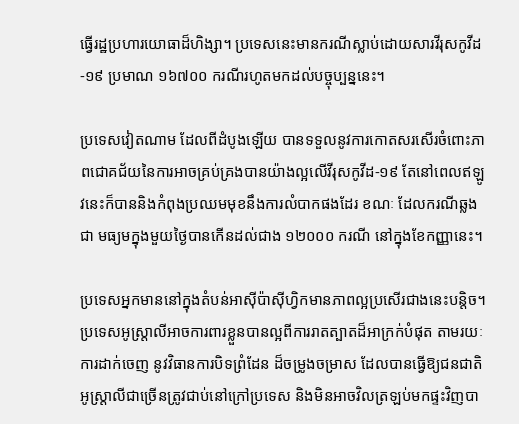ធ្វើរដ្ឋប្រហារយោធាដ៏ហិង្សា។ ប្រទេសនេះមានករណីស្លាប់ដោយសារវីរុសកូវីដ-១៩ ប្រមាណ ១៦៧០០ ករណីរហូតមកដល់បច្ចុប្បន្ននេះ។

ប្រទេសវៀតណាម ដែលពីដំបូងឡើយ បានទទួលនូវការកោតសរសើរចំពោះភាពជោគជ័យនៃការអាចគ្រប់គ្រងបានយ៉ាងល្អលើវីរុសកូវីដ-១៩ តែនៅពេលឥឡូវនេះក៏បាននិងកំពុងប្រឈមមុខនឹងការលំបាកផងដែរ ខណៈ ដែលករណីឆ្លងជា មធ្យមក្នុងមួយថ្ងៃបានកើនដល់ជាង ១២០០០ ករណី នៅក្នុងខែកញ្ញានេះ។

ប្រទេសអ្នកមាននៅក្នុងតំបន់អាស៊ីប៉ាស៊ីហ្វិកមានភាពល្អប្រសើរជាងនេះបន្តិច។ ប្រទេសអូស្រ្តាលីអាចការពារខ្លួនបានល្អពីការរាតត្បាតដ៏អាក្រក់បំផុត តាមរយៈការដាក់ចេញ នូវវិធានការបិទព្រំដែន ដ៏ចម្រូងចម្រាស ដែលបានធ្វើឱ្យជនជាតិអូស្ត្រាលីជាច្រើនត្រូវជាប់នៅក្រៅប្រទេស និងមិនអាចវិលត្រឡប់មកផ្ទះវិញបា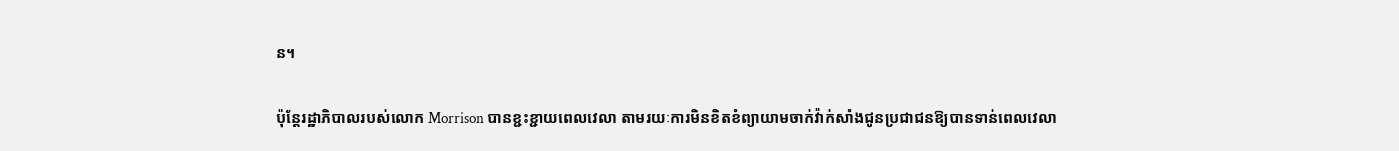ន។

ប៉ុន្តែរដ្ឋាភិបាលរបស់លោក Morrison បានខ្ជះខ្ជាយពេលវេលា តាមរយៈការមិនខិតខំព្យាយាមចាក់វ៉ាក់សាំងជូនប្រជាជនឱ្យបានទាន់ពេលវេលា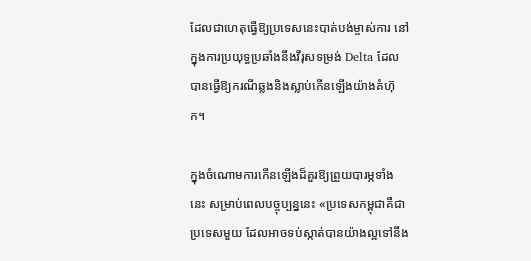ដែលជាហេតុធ្វើឱ្យប្រទេសនេះបាត់បង់ម្ចាស់ការ នៅក្នុងការប្រយុទ្ធប្រឆាំងនឹងវីរុសទម្រង់ Delta ដែលបានធ្វើឱ្យករណីឆ្លងនិងស្លាប់កើនឡើងយ៉ាងគំហ៊ុក។

ក្នុងចំណោមការកើនឡើងដ៏គួរឱ្យព្រួយបារម្ភទាំងនេះ សម្រាប់ពេលបច្ចុប្បន្ននេះ «ប្រទេសកម្ពុជាគឺជាប្រទេសមួយ ដែលអាចទប់ស្កាត់បានយ៉ាងល្អទៅនឹង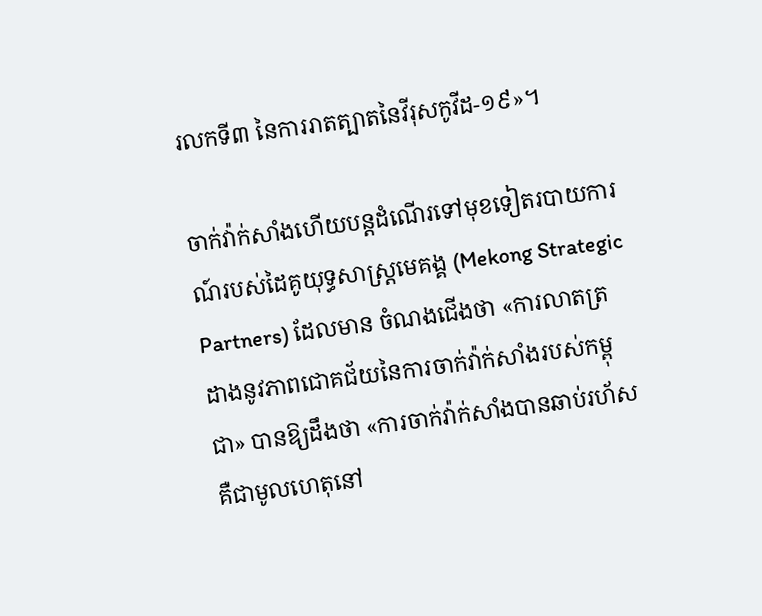រលកទី៣ នៃការរាតត្បាតនៃវីរុសកូវីដ-១៩»។

ចាក់វ៉ាក់សាំងហើយបន្តដំណើរទៅមុខទៀតរបាយការណ៍របស់ដៃគូយុទ្ធសាស្ត្រមេគង្គ (Mekong Strategic Partners) ដែលមាន ចំណងជើងថា «ការលាតត្រដាងនូវភាពជោគជ័យនៃការចាក់វ៉ាក់សាំងរបស់កម្ពុជា» បានឱ្យដឹងថា «ការចាក់វ៉ាក់សាំងបានឆាប់រហ័សគឺជាមូលហេតុនៅ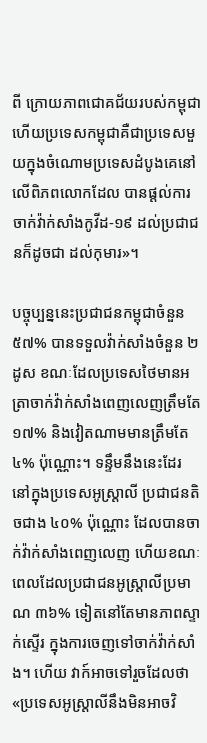ពី ក្រោយភាពជោគជ័យរបស់កម្ពុជា ហើយប្រទេសកម្ពុជាគឺជាប្រទេសមួយក្នុងចំណោមប្រទេសដំបូងគេនៅ លើពិភពលោកដែល បានផ្តល់ការចាក់វ៉ាក់សាំងកូវីដ-១៩ ដល់ប្រជាជនក៏ដូចជា ដល់កុមារ»។

បច្ចុប្បន្ននេះប្រជាជនកម្ពុជាចំនួន ៥៧% បានទទួលវ៉ាក់សាំងចំនួន ២ដូស ខណៈដែលប្រទេសថៃមានអត្រាចាក់វ៉ាក់សាំងពេញលេញត្រឹមតែ ១៧% និងវៀតណាមមានត្រឹមតែ ៤% ប៉ុណ្ណោះ។ ទន្ទឹមនឹងនេះដែរ នៅក្នុងប្រទេសអូស្រ្តាលី ប្រជាជនតិចជាង ៤០% ប៉ុណ្ណោះ ដែលបានចាក់វ៉ាក់សាំងពេញលេញ ហើយខណៈពេលដែលប្រជាជនអូស្រ្តាលីប្រមាណ ៣៦% ទៀតនៅតែមានភាពស្ទាក់ស្ទើរ ក្នុងការចេញទៅចាក់វ៉ាក់សាំង។ ហើយ វាក៍អាចទៅរួចដែលថា «ប្រទេសអូស្ត្រាលីនឹងមិនអាចវិ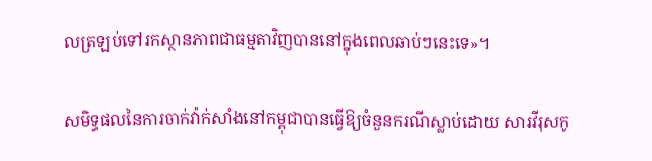លត្រឡប់ទៅរកស្ថានភាពជាធម្មតាវិញបាននៅក្នុងពេលឆាប់ៗនេះទេ»។

សមិទ្ធផលនៃការចាក់វ៉ាក់សាំងនៅកម្ពុជាបានធ្វើឱ្យចំនួនករណីស្លាប់ដោយ សារវីរុសកូ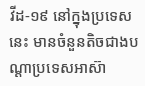វីដ-១៩ នៅក្នុងប្រទេសនេះ មានចំនួនតិចជាងបណ្តាប្រទេសអាស៊ា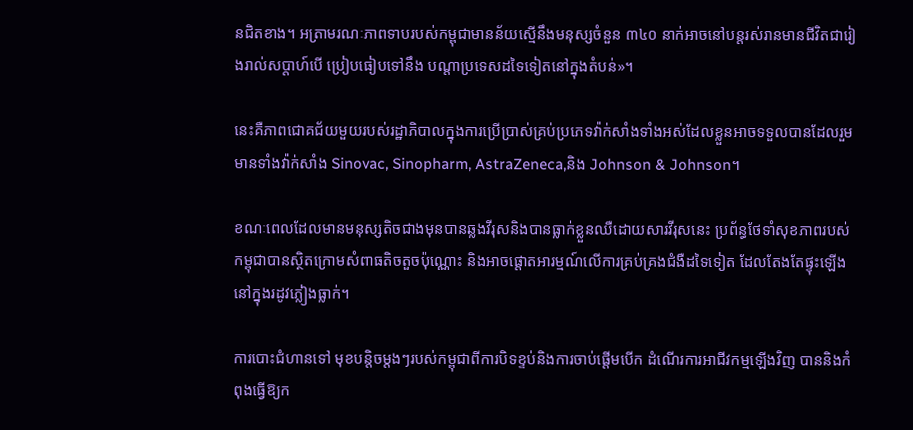នជិតខាង។ អត្រាមរណៈភាពទាបរបស់កម្ពុជាមានន័យស្មើនឹងមនុស្សចំនួន ៣៤០ នាក់អាចនៅបន្តរស់រានមានជីវិតជារៀងរាល់សប្តាហ៍បើ ប្រៀបធៀបទៅនឹង បណ្តាប្រទេសដទៃទៀតនៅក្នុងតំបន់»។

នេះគឺភាពជោគជ័យមួយរបស់រដ្ឋាភិបាលក្នុងការប្រើប្រាស់គ្រប់ប្រភេទវ៉ាក់សាំងទាំងអស់ដែលខ្លួនអាចទទួលបានដែលរួមមានទាំងវ៉ាក់សាំង Sinovac, Sinopharm, AstraZeneca,និង Johnson & Johnson។

ខណៈពេលដែលមានមនុស្សតិចជាងមុនបានឆ្លងវីរុសនិងបានធ្លាក់ខ្លួនឈឺដោយសារវីរុសនេះ ប្រព័ន្ធថែទាំសុខភាពរបស់កម្ពុជាបានស្ថិតក្រោមសំពាធតិចតួចប៉ុណ្ណោះ និងអាចផ្តោតអារម្មណ៍លើការគ្រប់គ្រងជំងឺដទៃទៀត ដែលតែងតែផ្ទុះឡើង នៅក្នុងរដូវភ្លៀងធ្លាក់។

ការបោះជំហានទៅ មុខបន្តិចម្តងៗរបស់កម្ពុជាពីការបិទខ្ទប់និងការចាប់ផ្តើមបើក ដំណើរការអាជីវកម្មឡើងវិញ បាននិងកំពុងធ្វើឱ្យក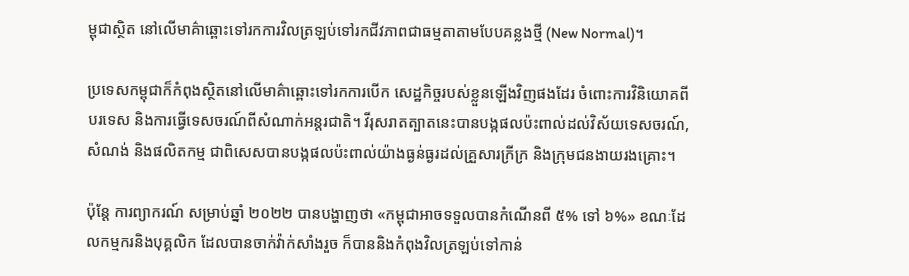ម្ពុជាស្ថិត នៅលើមាគ៌ាឆ្ពោះទៅរកការវិលត្រឡប់ទៅរកជីវភាពជាធម្មតាតាមបែបគន្លងថ្មី (New Normal)។

ប្រទេសកម្ពុជាក៏កំពុងស្ថិតនៅលើមាគ៌ាឆ្ពោះទៅរកការបើក សេដ្ឋកិច្ចរបស់ខ្លួនឡើងវិញផងដែរ ចំពោះការវិនិយោគពីបរទេស និងការធ្វើទេសចរណ៍ពីសំណាក់អន្តរជាតិ។ វីរុសរាតត្បាតនេះបានបង្កផលប៉ះពាល់ដល់វិស័យទេសចរណ៍, សំណង់ និងផលិតកម្ម ជាពិសេសបានបង្កផលប៉ះពាល់យ៉ាងធ្ងន់ធ្ងរដល់គ្រួសារក្រីក្រ និងក្រុមជនងាយរងគ្រោះ។

ប៉ុន្តែ ការព្យាករណ៍ សម្រាប់ឆ្នាំ ២០២២ បានបង្ហាញថា «កម្ពុជាអាចទទួលបានកំណើនពី ៥% ទៅ ៦%» ខណៈដែលកម្មករនិងបុគ្គលិក ដែលបានចាក់វ៉ាក់សាំងរួច ក៏បាននិងកំពុងវិលត្រឡប់ទៅកាន់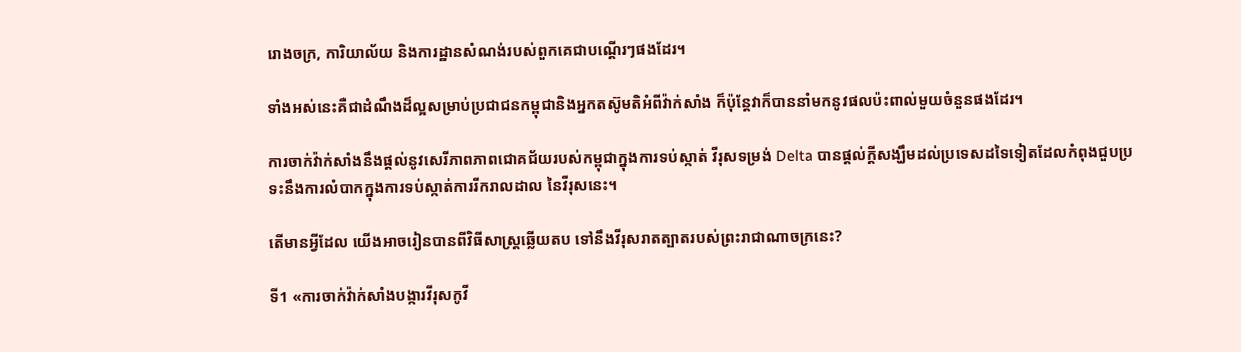រោងចក្រ, ការិយាល័យ និងការដ្ឋានសំណង់របស់ពួកគេជាបណ្តើរៗផងដែរ។

ទាំងអស់នេះគឺជាដំណឹងដ៏ល្អសម្រាប់ប្រជាជនកម្ពុជានិងអ្នកតស៊ូមតិអំពីវ៉ាក់សាំង ក៏ប៉ុន្តែវាក៏បាននាំមកនូវផលប៉ះពាល់មួយចំនួនផងដែរ។

ការចាក់វ៉ាក់សាំងនឹងផ្តល់នូវសេរីភាពភាពជោគជ័យរបស់កម្ពុជាក្នុងការទប់ស្កាត់ វីរុសទម្រង់ Delta បានផ្តល់ក្តីសង្ឃឹមដល់ប្រទេសដទៃទៀតដែលកំពុងជួបប្រទះនឹងការលំបាកក្នុងការទប់ស្កាត់ការរីករាលដាល នៃវីរុសនេះ។

តើមានអ្វីដែល យើងអាចរៀនបានពីវិធីសាស្ត្រឆ្លើយតប ទៅនឹងវីរុសរាតត្បាតរបស់ព្រះរាជាណាចក្រនេះ?

ទី1 «ការចាក់វ៉ាក់សាំងបង្ការវីរុសកូវី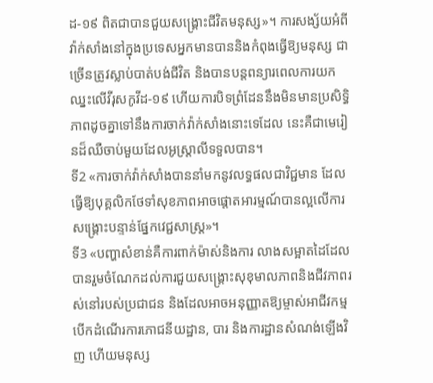ដ-១៩ ពិតជាបានជួយសង្គ្រោះជីវិតមនុស្ស»។ ការសង្ស័យអំពីវ៉ាក់សាំងនៅក្នុងប្រទេសអ្នកមានបាននិងកំពុងធ្វើឱ្យមនុស្ស ជាច្រើនត្រូវស្លាប់បាត់បង់ជីវិត និងបានបន្តពន្យារពេលការយកឈ្នះលើវីរុសកូវីដ-១៩ ហើយការបិទព្រំដែននឹងមិនមានប្រសិទ្ធិភាពដូចគ្នាទៅនឹងការចាក់វ៉ាក់សាំងនោះទេដែល នេះគឺជាមេរៀនដ៏ឈឺចាប់មួយដែលអូស្ត្រាលីទទួលបាន។
ទី2 «ការចាក់វ៉ាក់សាំងបាននាំមកនូវលទ្ធផលជាវិជ្ជមាន ដែលធ្វើឱ្យបុគ្គលិកថែទាំសុខភាពអាចផ្តោតអារម្មណ៍បានល្អលើការសង្គ្រោះបន្ទាន់ផ្នែកវេជ្ជសាស្ត្រ»។
ទី3 «បញ្ហាសំខាន់គឺការពាក់ម៉ាស់និងការ លាងសម្អាតដៃដែល បានរួមចំណែកដល់ការជួយសង្គ្រោះសុខុមាលភាពនិងជីវភាពរស់នៅរបស់ប្រជាជន និងដែលអាចអនុញ្ញាតឱ្យម្ចាស់អាជីវកម្មបើកដំណើរការភោជនីយដ្ឋាន, បារ និងការដ្ឋានសំណង់ឡើងវិញ ហើយមនុស្ស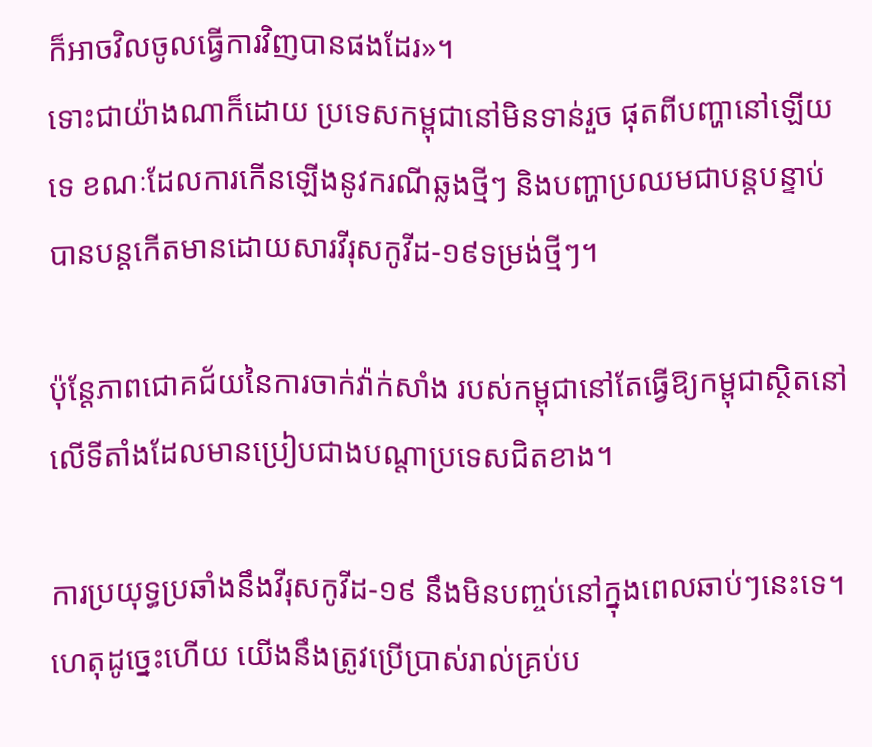ក៏អាចវិលចូលធ្វើការវិញបានផងដែរ»។
ទោះជាយ៉ាងណាក៏ដោយ ប្រទេសកម្ពុជានៅមិនទាន់រួច ផុតពីបញ្ហានៅឡើយទេ ខណៈដែលការកើនឡើងនូវករណីឆ្លងថ្មីៗ និងបញ្ហាប្រឈមជាបន្តបន្ទាប់ បានបន្តកើតមានដោយសារវីរុសកូវីដ-១៩ទម្រង់ថ្មីៗ។

ប៉ុន្តែភាពជោគជ័យនៃការចាក់វ៉ាក់សាំង របស់កម្ពុជានៅតែធ្វើឱ្យកម្ពុជាស្ថិតនៅលើទីតាំងដែលមានប្រៀបជាងបណ្តាប្រទេសជិតខាង។

ការប្រយុទ្ធប្រឆាំងនឹងវីរុសកូវីដ-១៩ នឹងមិនបញ្ចប់នៅក្នុងពេលឆាប់ៗនេះទេ។ ហេតុដូច្នេះហើយ យើងនឹងត្រូវប្រើប្រាស់រាល់គ្រប់ប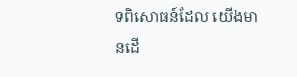ទពិសោធន៍ដែល យើងមានដើ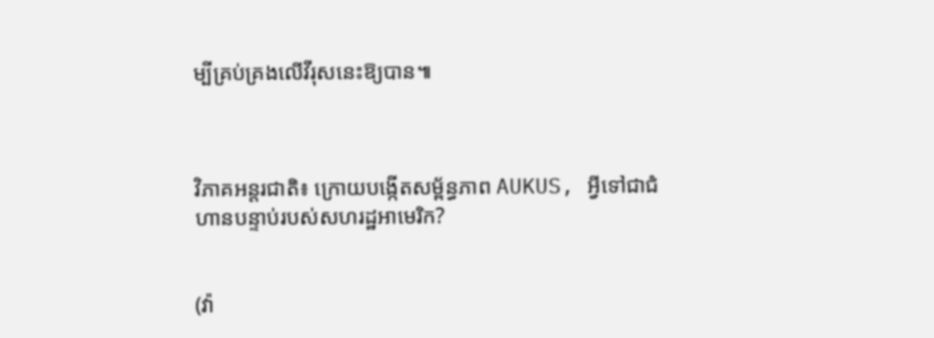ម្បីគ្រប់គ្រងលើវីរុសនេះឱ្យបាន៕



វិភាគអន្តរជាតិ៖ ក្រោយបង្កើតសម្ព័ន្ធភាព AUKUS, អ្វីទៅជាជំហានបន្ទាប់របស់សហរដ្ឋអាមេរិក?


(វ៉ា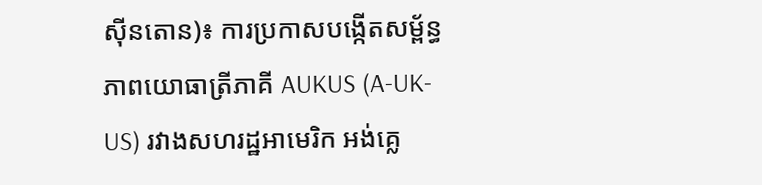ស៊ីនតោន)៖ ការប្រកាសបង្កើតសម្ព័ន្ធភាពយោធាត្រីភាគី AUKUS (A-UK-US) រវាងសហរដ្ឋអាមេរិក អង់គ្លេ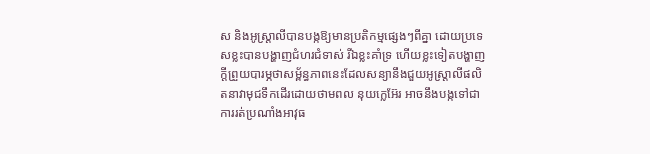ស និងអូស្ត្រាលីបានបង្កឱ្យមានប្រតិកម្មផ្សេងៗពីគ្នា ដោយប្រទេសខ្លះបានបង្ហាញជំហរជំទាស់ រីឯខ្លះគាំទ្រ ហើយខ្លះទៀតបង្ហាញក្ដីព្រួយបារម្ភថាសម្ព័ន្ធភាពនេះដែលសន្យានឹងជួយអូស្ត្រាលីផលិតនាវាមុជទឹកដើរដោយថាមពល នុយក្លេអ៊ែរ អាចនឹងបង្កទៅជាការរត់ប្រណាំងអាវុធ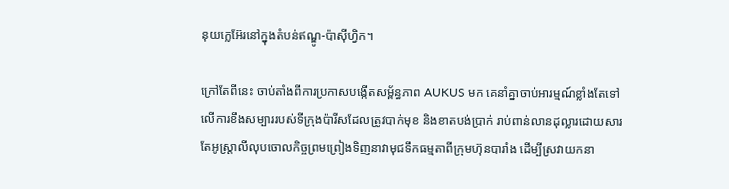នុយក្លេអ៊ែរនៅក្នុងតំបន់ឥណ្ឌូ-ប៉ាស៊ីហ្វិក។

ក្រៅតែពីនេះ ចាប់តាំងពីការប្រកាសបង្កើតសម្ព័ន្ធភាព AUKUS មក គេនាំគ្នាចាប់អារម្មណ៍ខ្លាំងតែទៅលើការខឹងសម្បាររបស់ទីក្រុងប៉ារីសដែលត្រូវបាក់មុខ និងខាតបង់ប្រាក់ រាប់ពាន់លានដុល្លារដោយសារតែអូស្ត្រាលីលុបចោលកិច្ចព្រមព្រៀងទិញនាវាមុជទឹកធម្មតាពីក្រុមហ៊ុនបារាំង ដើម្បីស្រវាយកនា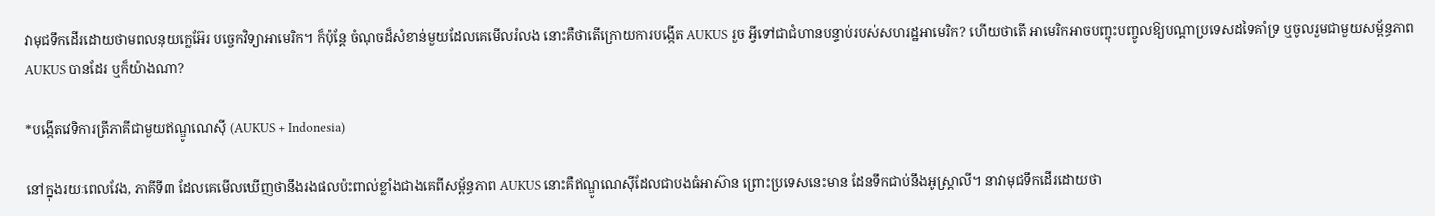វាមុជទឹកដើរដោយថាមពលនុយក្លេអ៊ែរ បច្ចេកវិទ្យាអាមេរិក។ ក៏ប៉ុន្តែ ចំណុចដ៏សំខាន់មួយដែលគេមើលរំលង នោះគឺថាតើក្រោយការបង្កើត AUKUS រួច អ្វីទៅជាជំហានបន្ទាប់របស់សហរដ្ឋអាមេរិក? ហើយថាតើ អាមេរិកអាចបញ្ចុះបញ្ចូលឱ្យបណ្ដាប្រទេសដទៃគាំទ្រ ឬចូលរួមជាមួយសម្ព័ន្ធភាព AUKUS បានដែរ ឬក៏យ៉ាងណា?

*បង្កើតវេទិការត្រីភាគីជាមួយឥណ្ឌូណេស៊ី (AUKUS + Indonesia)

នៅក្នុងរយៈពេលវែង, ភាគីទី៣ ដែលគេមើលឃើញថានឹងរងផលប៉ះពាល់ខ្លាំងជាងគេពីសម្ព័ន្ធភាព AUKUS នោះគឺឥណ្ឌូណេស៊ីដែលជាបងធំអាស៊ាន ព្រោះប្រទេសនេះមាន ដែនទឹកជាប់នឹងអូស្ត្រាលី។ នាវាមុជទឹកដើរដោយថា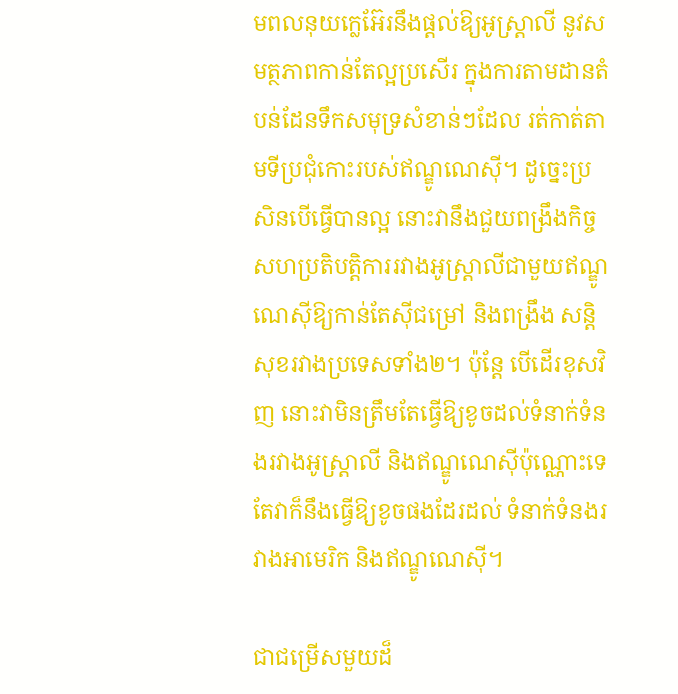មពលនុយក្លេអ៊ែរនឹងផ្ដល់ឱ្យអូស្ត្រាលី នូវសមត្ថភាពកាន់តែល្អប្រសើរ ក្នុងការតាមដានតំបន់ដែនទឹកសមុទ្រសំខាន់ៗដែល រត់កាត់តាមទីប្រជុំកោះរបស់ឥណ្ឌូណេស៊ី។ ដូច្នេះប្រសិនបើធ្វើបានល្អ នោះវានឹងជួយពង្រឹងកិច្ចសហប្រតិបត្តិការរវាងអូស្ត្រាលីជាមួយឥណ្ឌូណេស៊ីឱ្យកាន់តែស៊ីជម្រៅ និងពង្រឹង សន្តិសុខរវាងប្រទេសទាំង២។ ប៉ុន្តែ បើដើរខុសវិញ នោះវាមិនត្រឹមតែធ្វើឱ្យខូចដល់ទំនាក់ទំនងរវាងអូស្ត្រាលី និងឥណ្ឌូណេស៊ីប៉ុណ្ណោះទេ តែវាក៏នឹងធ្វើឱ្យខូចផងដែរដល់ ទំនាក់ទំនងរវាងអាមេរិក និងឥណ្ឌូណេស៊ី។

ជាជម្រើសមួយដ៏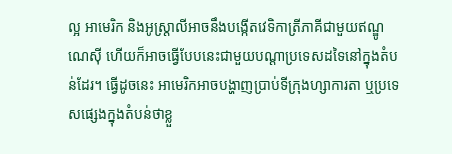ល្អ អាមេរិក និងអូស្ត្រាលីអាចនឹងបង្កើតវេទិកាត្រីភាគីជាមួយឥណ្ឌូណេស៊ី ហើយក៏អាចធ្វើបែបនេះជាមួយបណ្ដាប្រទេសដទៃនៅក្នុងតំបន់ដែរ។ ធ្វើដូចនេះ អាមេរិកអាចបង្ហាញប្រាប់ទីក្រុងហ្សាការតា ឬប្រទេសផ្សេងក្នុងតំបន់ថាខ្លួ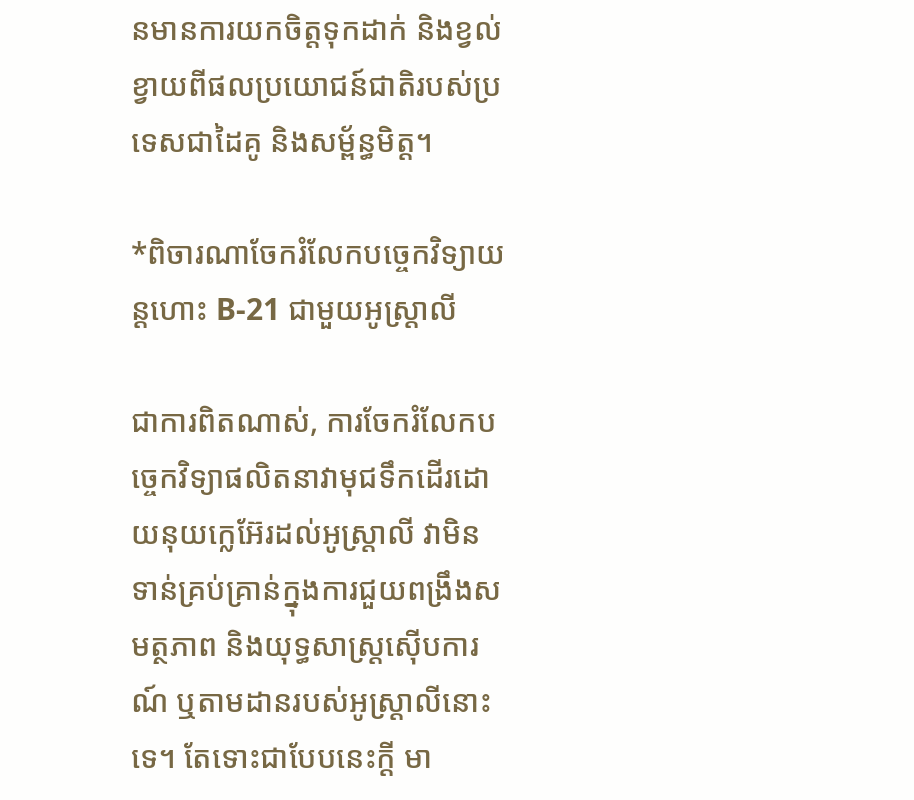នមានការយកចិត្តទុកដាក់ និងខ្វល់ខ្វាយពីផលប្រយោជន៍ជាតិរបស់ប្រទេសជាដៃគូ និងសម្ព័ន្ធមិត្ត។

*ពិចារណាចែករំលែកបច្ចេកវិទ្យាយន្ដហោះ B-21 ជាមួយអូស្ត្រាលី

ជាការពិតណាស់, ការចែករំលែកបច្ចេកវិទ្យាផលិតនាវាមុជទឹកដើរដោយនុយក្លេអ៊ែរដល់អូស្ត្រាលី វាមិនទាន់គ្រប់គ្រាន់ក្នុងការជួយពង្រឹងសមត្ថភាព និងយុទ្ធសាស្ត្រស៊ើបការណ៍ ឬតាមដានរបស់អូស្ត្រាលីនោះទេ។ តែទោះជាបែបនេះក្ដី មា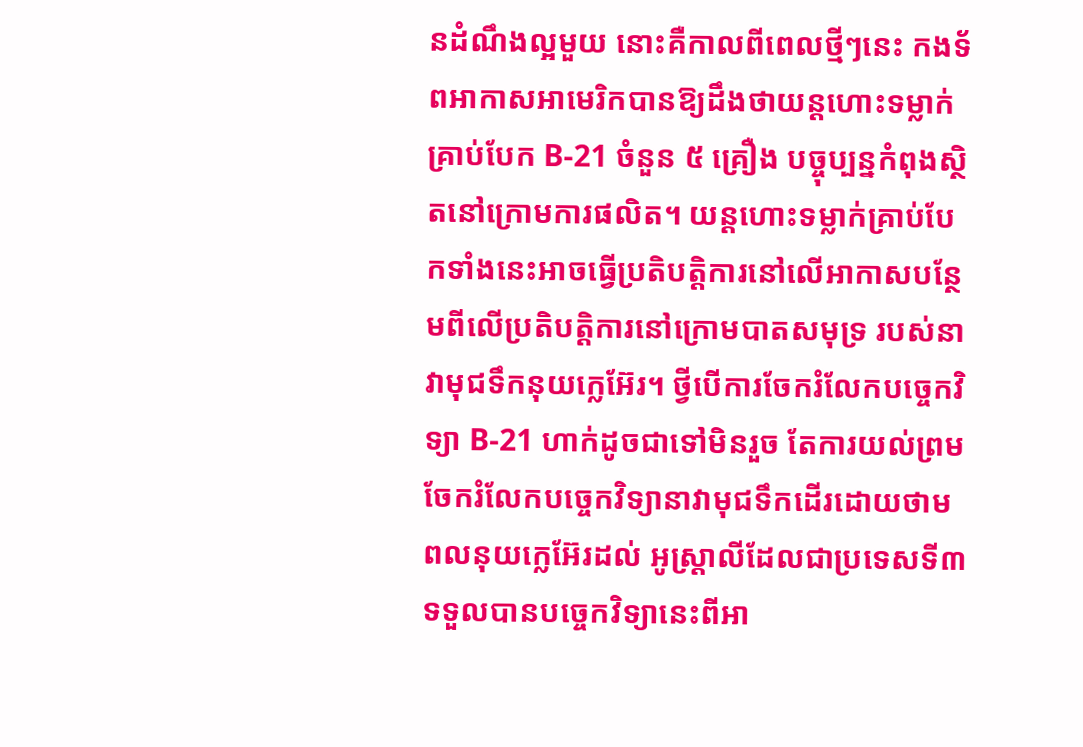នដំណឹងល្អមួយ នោះគឺកាលពីពេលថ្មីៗនេះ កងទ័ពអាកាសអាមេរិកបានឱ្យដឹងថាយន្ដហោះទម្លាក់គ្រាប់បែក B-21 ចំនួន ៥ គ្រឿង បច្ចុប្បន្នកំពុងស្ថិតនៅក្រោមការផលិត។ យន្ដហោះទម្លាក់គ្រាប់បែកទាំងនេះអាចធ្វើប្រតិបត្តិការនៅលើអាកាសបន្ថែមពីលើប្រតិបត្តិការនៅក្រោមបាតសមុទ្រ របស់នាវាមុជទឹកនុយក្លេអ៊ែរ។ ថ្វីបើការចែករំលែកបច្ចេកវិទ្យា B-21 ហាក់ដូចជាទៅមិនរួច តែការយល់ព្រមចែករំលែកបច្ចេកវិទ្យានាវាមុជទឹកដើរដោយថាមពលនុយក្លេអ៊ែរដល់ អូស្ត្រាលីដែលជាប្រទេសទី៣ ទទួលបានបច្ចេកវិទ្យានេះពីអា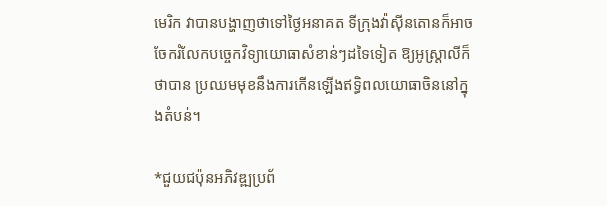មេរិក វាបានបង្ហាញថាទៅថ្ងៃអនាគត ទីក្រុងវ៉ាស៊ីនតោនក៏អាចចែករំលែកបច្ចេកវិទ្យាយោធាសំខាន់ៗដទៃទៀត ឱ្យអូស្រ្តាលីក៏ថាបាន ប្រឈមមុខនឹងការកើនឡើងឥទ្ធិពលយោធាចិននៅក្នុងតំបន់។

*ជួយជប៉ុនអភិវឌ្ឍប្រព័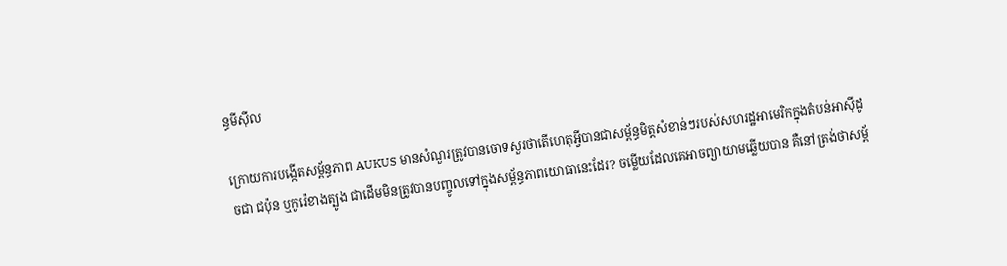ន្ធមីស៊ីល

ក្រោយការបង្កើតសម្ព័ន្ធភាព AUKUS មានសំណួរត្រូវបានចោទសួរថាតើហេតុអ្វីបានជាសម្ព័ន្ធមិត្តសំខាន់ៗរបស់សហរដ្ឋអាមេរិកក្នុងតំបន់អាស៊ីដូចជា ជប៉ុន ឬកូរ៉េខាងត្បូង ជាដើមមិនត្រូវបានបញ្ចូលទៅក្នុងសម្ព័ន្ធភាពយោធានេះដែរ? ចម្លើយដែលគេអាចព្យាយាមឆ្លើយបាន គឺនៅត្រង់ថាសម្ព័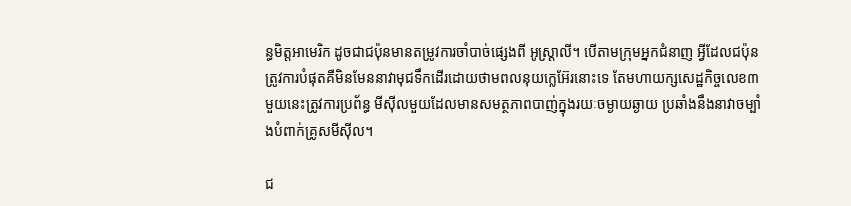ន្ធមិត្តអាមេរិក ដូចជាជប៉ុនមានតម្រូវការចាំបាច់ផ្សេងពី អូស្ត្រាលី។ បើតាមក្រុមអ្នកជំនាញ អ្វីដែលជប៉ុនត្រូវការបំផុតគឺមិនមែននាវាមុជទឹកដើរដោយថាមពលនុយក្លេអ៊ែរនោះទេ តែមហាយក្សសេដ្ឋកិច្ចលេខ៣មួយនេះត្រូវការប្រព័ន្ធ មីស៊ីលមួយដែលមានសមត្ថភាពបាញ់ក្នុងរយៈចម្ងាយឆ្ងាយ ប្រឆាំងនឹងនាវាចម្បាំងបំពាក់គ្រូសមីស៊ីល។

ជ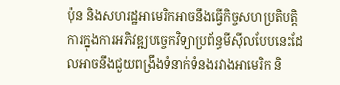ប៉ុន និងសហរដ្ឋអាមេរិកអាចនឹងធ្វើកិច្ចសហប្រតិបត្តិការក្នុងការអភិវឌ្ឍបច្ចេកវិទ្យាប្រព័ន្ធមីស៊ីលបែបនេះដែលអាចនឹងជួយពង្រឹងទំនាក់ទំនងរវាងអាមេរិក និ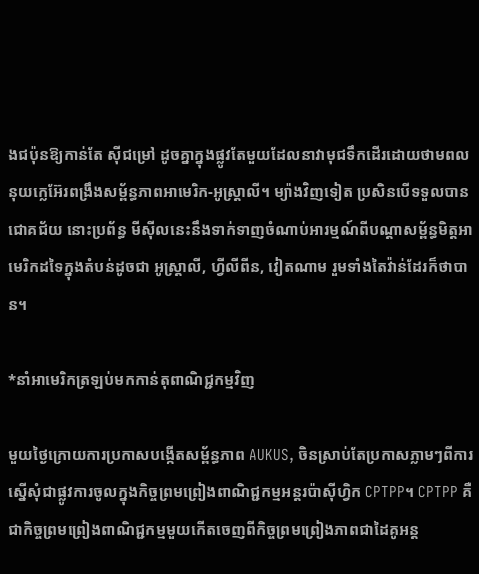ងជប៉ុនឱ្យកាន់តែ ស៊ីជម្រៅ ដូចគ្នាក្នុងផ្លូវតែមួយដែលនាវាមុជទឹកដើរដោយថាមពលនុយក្លេអ៊ែរពង្រឹងសម្ព័ន្ធភាពអាមេរិក-អូស្ត្រាលី។ ម្យ៉ាងវិញទៀត ប្រសិនបើទទួលបានជោគជ័យ នោះប្រព័ន្ធ មីស៊ីលនេះនឹងទាក់ទាញចំណាប់អារម្មណ៍ពីបណ្ដាសម្ព័ន្ធមិត្តអាមេរិកដទៃក្នុងតំបន់ដូចជា អូស្ត្រាលី, ហ្វីលីពីន, វៀតណាម រួមទាំងតៃវ៉ាន់ដែរក៏ថាបាន។

*នាំអាមេរិកត្រឡប់មកកាន់តុពាណិជ្ជកម្មវិញ

មួយថ្ងៃក្រោយការប្រកាសបង្កើតសម្ព័ន្ធភាព AUKUS, ចិនស្រាប់តែប្រកាសភ្លាមៗពីការស្នើសុំជាផ្លូវការចូលក្នុងកិច្ចព្រមព្រៀងពាណិជ្ជកម្មអន្តរប៉ាស៊ីហ្វិក CPTPP។ CPTPP គឺជាកិច្ចព្រមព្រៀងពាណិជ្ជកម្មមួយកើតចេញពីកិច្ចព្រមព្រៀងភាពជាដៃគូអន្ត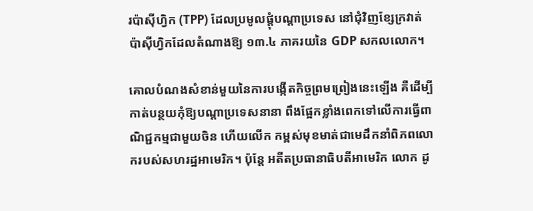រប៉ាស៊ីហ្វិក (TPP) ដែលប្រមូលផ្ដុំបណ្ដាប្រទេស នៅជុំវិញខ្សែក្រវាត់ប៉ាស៊ីហ្វិកដែលតំណាងឱ្យ ១៣.៤ ភាគរយនៃ GDP សកលលោក។

គោលបំណងសំខាន់មួយនៃការបង្កើតកិច្ចព្រមព្រៀងនេះឡើង គឺដើម្បីកាត់បន្ថយកុំឱ្យបណ្ដាប្រទេសនានា ពឹងផ្អែកខ្លាំងពេកទៅលើការធ្វើពាណិជ្ជកម្មជាមួយចិន ហើយលើក កម្ពស់មុខមាត់ជាមេដឹកនាំពិភពលោករបស់សហរដ្ឋអាមេរិក។ ប៉ុន្តែ អតីតប្រធានាធិបតីអាមេរិក លោក ដូ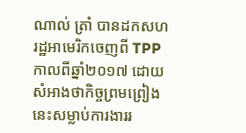ណាល់ ត្រាំ បានដកសហរដ្ឋអាមេរិកចេញពី TPP កាលពីឆ្នាំ២០១៧ ដោយសំអាងថាកិច្ចព្រមព្រៀងនេះសម្លាប់ការងាររ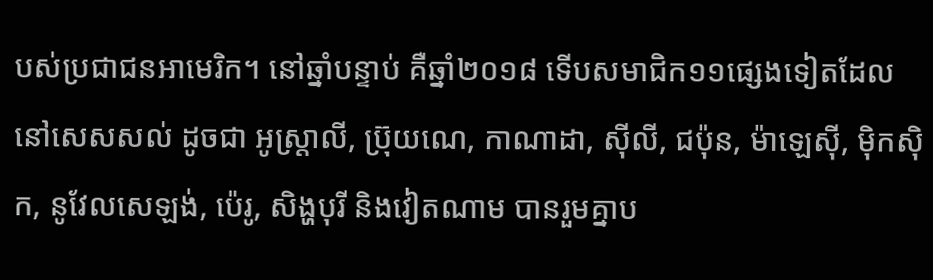បស់ប្រជាជនអាមេរិក។ នៅឆ្នាំបន្ទាប់ គឺឆ្នាំ២០១៨ ទើបសមាជិក១១ផ្សេងទៀតដែលនៅសេសសល់ ដូចជា អូស្រ្តាលី, ប្រ៊ុយណេ, កាណាដា, ស៊ីលី, ជប៉ុន, ម៉ាឡេស៊ី, ម៉ិកស៊ិក, នូវែលសេឡង់, ប៉េរូ, សិង្ហបុរី និងវៀតណាម បានរួមគ្នាប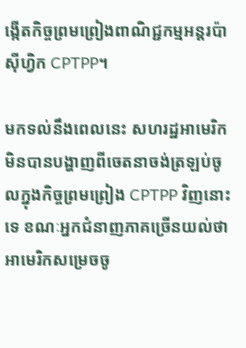ង្កើតកិច្ចព្រមព្រៀងពាណិជ្ជកម្មអន្តរប៉ាស៊ីហ្វិក CPTPP។

មកទល់នឹងពេលនេះ សហរដ្ឋអាមេរិកមិនបានបង្ហាញពីចេតនាចង់ត្រឡប់ចូលក្នុងកិច្ចព្រមព្រៀង CPTPP វិញនោះទេ ខណៈអ្នកជំនាញភាគច្រើនយល់ថាអាមេរិកសម្រេចចូ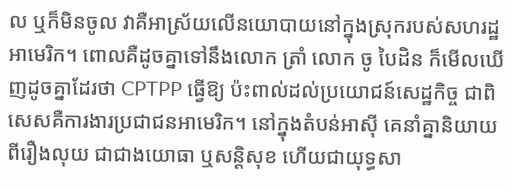ល ឬក៏មិនចូល វាគឺអាស្រ័យលើនយោបាយនៅក្នុងស្រុករបស់សហរដ្ឋអាមេរិក។ ពោលគឺដូចគ្នាទៅនឹងលោក ត្រាំ លោក ចូ បៃដិន ក៏មើលឃើញដូចគ្នាដែរថា CPTPP ធ្វើឱ្យ ប៉ះពាល់ដល់ប្រយោជន៍សេដ្ឋកិច្ច ជាពិសេសគឺការងារប្រជាជនអាមេរិក។ នៅក្នុងតំបន់អាស៊ី គេនាំគ្នានិយាយពីរឿងលុយ ជាជាងយោធា ឬសន្តិសុខ ហើយជាយុទ្ធសា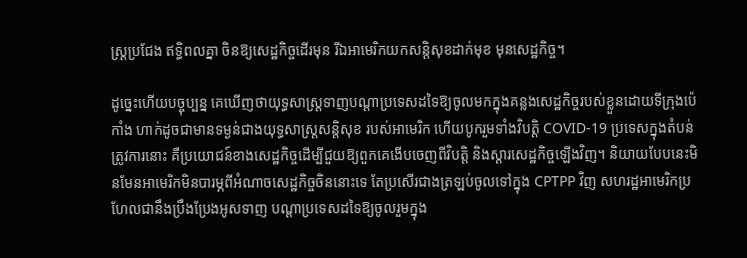ស្ត្រប្រជែង ឥទ្ធិពលគ្នា ចិនឱ្យសេដ្ឋកិច្ចដើរមុន រីឯអាមេរិកយកសន្តិសុខដាក់មុខ មុនសេដ្ឋកិច្ច។

ដូច្នេះហើយបច្ចុប្បន្ន គេឃើញថាយុទ្ធសាស្ត្រទាញបណ្ដាប្រទេសដទៃឱ្យចូលមកក្នុងគន្លងសេដ្ឋកិច្ចរបស់ខ្លួនដោយទីក្រុងប៉េកាំង ហាក់ដូចជាមានទម្ងន់ជាងយុទ្ធសាស្ត្រសន្តិសុខ របស់អាមេរិក ហើយបូករួមទាំងវិបត្តិ COVID-19 ប្រទេសក្នុងតំបន់ត្រូវការនោះ គឺប្រយោជន៍ខាងសេដ្ឋកិច្ចដើម្បីជួយឱ្យពួកគេងើបចេញពីវិបត្តិ និងស្ដារសេដ្ឋកិច្ចឡើងវិញ។ និយាយបែបនេះមិនមែនអាមេរិកមិនបារម្ភពីអំណាចសេដ្ឋកិច្ចចិននោះទេ តែប្រសើរជាងត្រឡប់ចូលទៅក្នុង CPTPP វិញ សហរដ្ឋអាមេរិកប្រហែលជានឹងប្រឹងប្រែងអូសទាញ បណ្ដាប្រទេសដទៃឱ្យចូលរួមក្នុង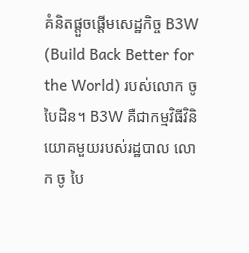គំនិតផ្ដួចផ្ដើមសេដ្ឋកិច្ច B3W (Build Back Better for the World) របស់លោក ចូ បៃដិន។ B3W គឺជាកម្មវិធីវិនិយោគមួយរបស់រដ្ឋបាល លោក ចូ បៃ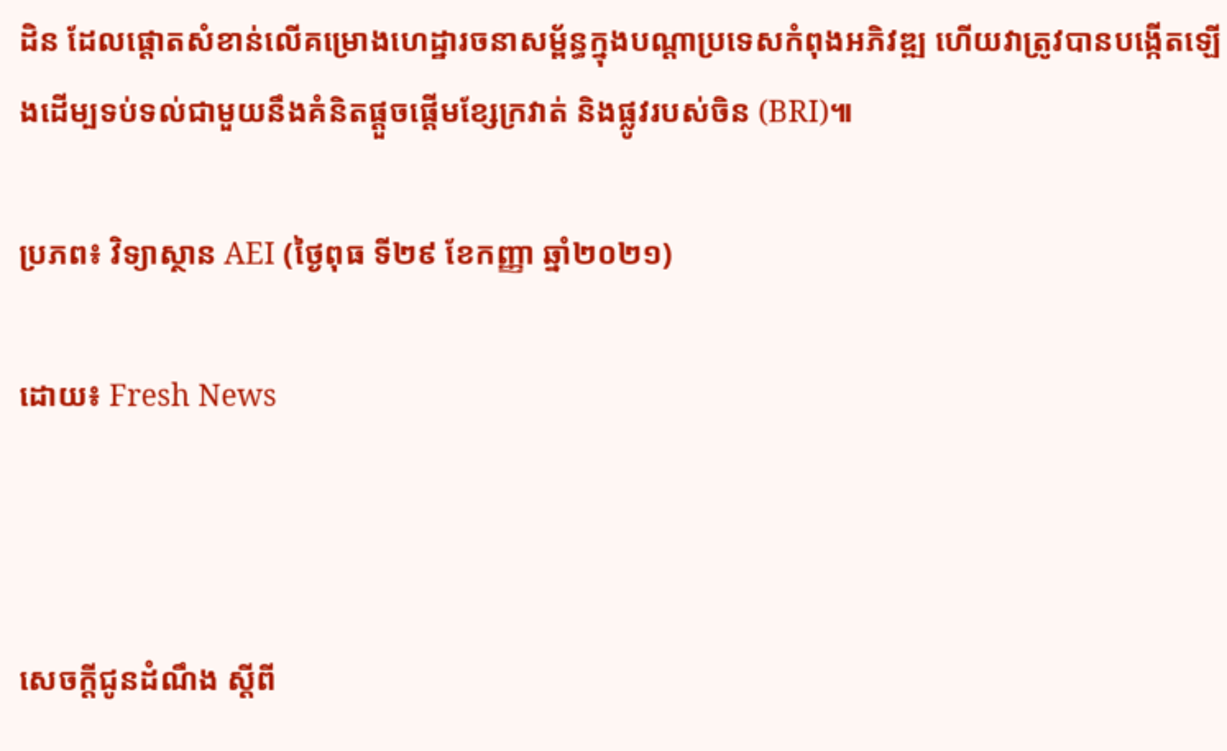ដិន ដែលផ្ដោតសំខាន់លើគម្រោងហេដ្ឋារចនាសម្ព័ន្ធក្នុងបណ្ដាប្រទេសកំពុងអភិវឌ្ឍ ហើយវាត្រូវបានបង្កើតឡើងដើម្បទប់ទល់ជាមួយនឹងគំនិតផ្ដួចផ្ដើមខ្សែក្រវាត់ និងផ្លូវរបស់ចិន (BRI)៕

ប្រភព៖ វិទ្យាស្ថាន AEI (ថ្ងៃពុធ ទី២៩ ខែកញ្ញា ឆ្នាំ២០២១)

ដោយ៖ Fresh News



សេចក្ដីជូនដំណឹង ស្តីពី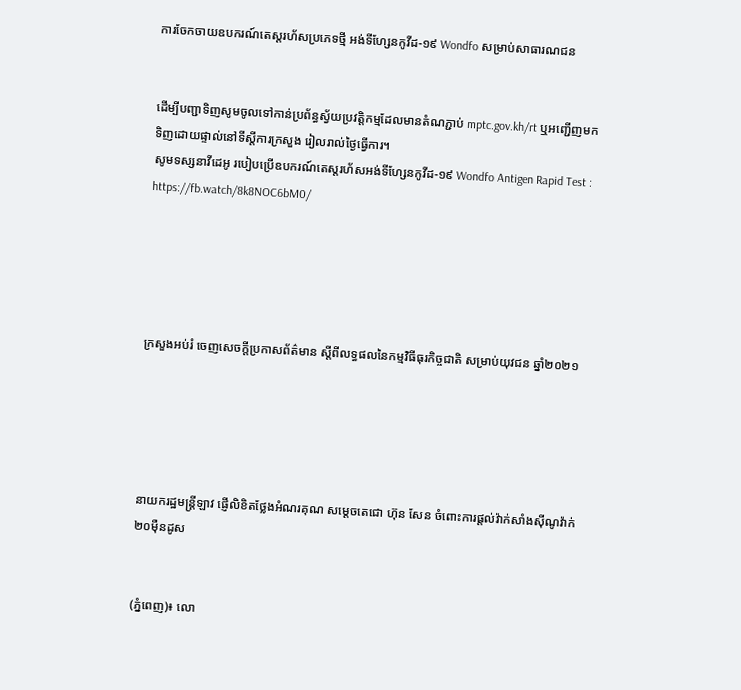ការចែកចាយឧបករណ៍តេស្តរហ័សប្រភេទថ្មី អង់ទីហ្សែនកូវីដ-១៩ Wondfo សម្រាប់សាធារណជន


ដើម្បីបញ្ជាទិញសូមចូលទៅកាន់ប្រព័ន្ធស្វ័យប្រវត្តិកម្មដែលមានតំណភ្ជាប់ mptc.gov.kh/rt ឬអញ្ជើញមកទិញដោយផ្ទាល់នៅទីស្ដីការក្រសួង រៀលរាល់ថ្ងៃធ្វើការ។
សូមទស្សនាវីដេអូ របៀបប្រើឧបករណ៍តេស្តរហ័សអង់ទីហ្សែនកូវីដ-១៩ Wondfo Antigen Rapid Test : https://fb.watch/8k8NOC6bM0/





ក្រសួងអប់រំ ចេញសេចក្តីប្រកាសព័ត៌មាន ស្តីពីលទ្ធផលនៃកម្មវិធីធុរកិច្ចជាតិ សម្រាប់យុវជន ឆ្នាំ២០២១





នាយករដ្ឋមន្ត្រីឡាវ ផ្ញើលិខិតថ្លែងអំណរគុណ សម្តេចតេជោ ហ៊ុន សែន ចំពោះការផ្តល់វ៉ាក់សាំងស៊ីណូវ៉ាក់ ២០ម៉ឺនដូស


(ភ្នំពេញ)៖ លោ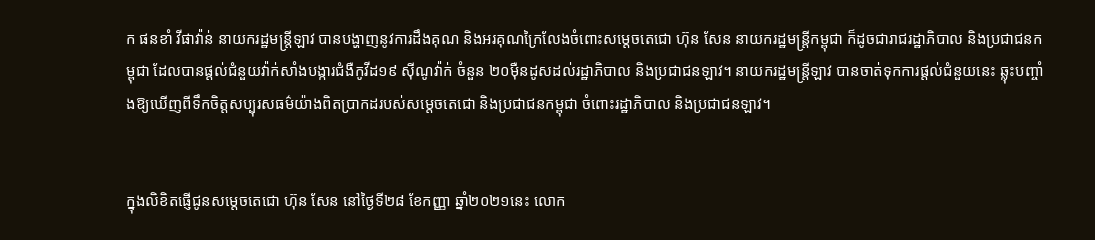ក ផនខាំ វីផាវ៉ាន់ នាយករដ្ឋមន្ត្រីឡាវ បានបង្ហាញនូវការដឹងគុណ និងអរគុណក្រៃលែងចំពោះសម្តេចតេជោ ហ៊ុន សែន នាយករដ្ឋមន្ត្រីកម្ពុជា ក៏ដូចជារាជរដ្ឋាភិបាល និងប្រជាជនកម្ពុជា ដែលបានផ្តល់ជំនួយវ៉ាក់សាំងបង្ការជំងឺកូវីដ១៩ ស៊ីណូវ៉ាក់ ចំនួន ២០ម៉ឺនដូសដល់រដ្ឋាភិបាល និងប្រជាជនឡាវ។ នាយករដ្ឋមន្ត្រីឡាវ បានចាត់ទុកការផ្តល់ជំនួយនេះ ឆ្លុះបញ្ចាំងឱ្យឃើញពីទឹកចិត្តសប្បុរសធម៌យ៉ាងពិតប្រាកដរបស់សម្តេចតេជោ និងប្រជាជនកម្ពុជា ចំពោះរដ្ឋាភិបាល និងប្រជាជនឡាវ។


ក្នុងលិខិតផ្ញើជូនសម្តេចតេជោ ហ៊ុន សែន នៅថ្ងៃទី២៨ ខែកញ្ញា ឆ្នាំ២០២១នេះ លោក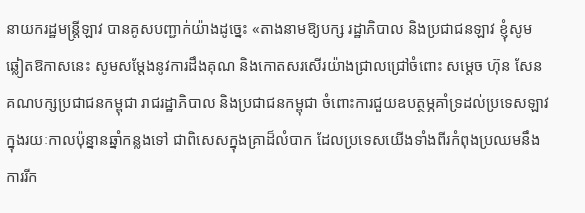នាយករដ្ឋមន្ត្រីឡាវ បានគូសបញ្ជាក់យ៉ាងដូច្នេះ «តាងនាមឱ្យបក្ស រដ្ឋាភិបាល និងប្រជាជនឡាវ ខ្ញុំសូមឆ្លៀតឱកាសនេះ សូមសម្តែងនូវការដឹងគុណ និងកោតសរសើរយ៉ាងជ្រាលជ្រៅចំពោះ សម្តេច ហ៊ុន សែន គណបក្សប្រជាជនកម្ពុជា រាជរដ្ឋាភិបាល និងប្រជាជនកម្ពុជា ចំពោះការជួយឧបត្ថម្ភគាំទ្រដល់ប្រទេសឡាវ ក្នុងរយៈកាលប៉ុន្នានឆ្នាំកន្លងទៅ ជាពិសេសក្នុងគ្រាដ៏លំបាក ដែលប្រទេសយើងទាំងពីរកំពុងប្រឈមនឹងការរីក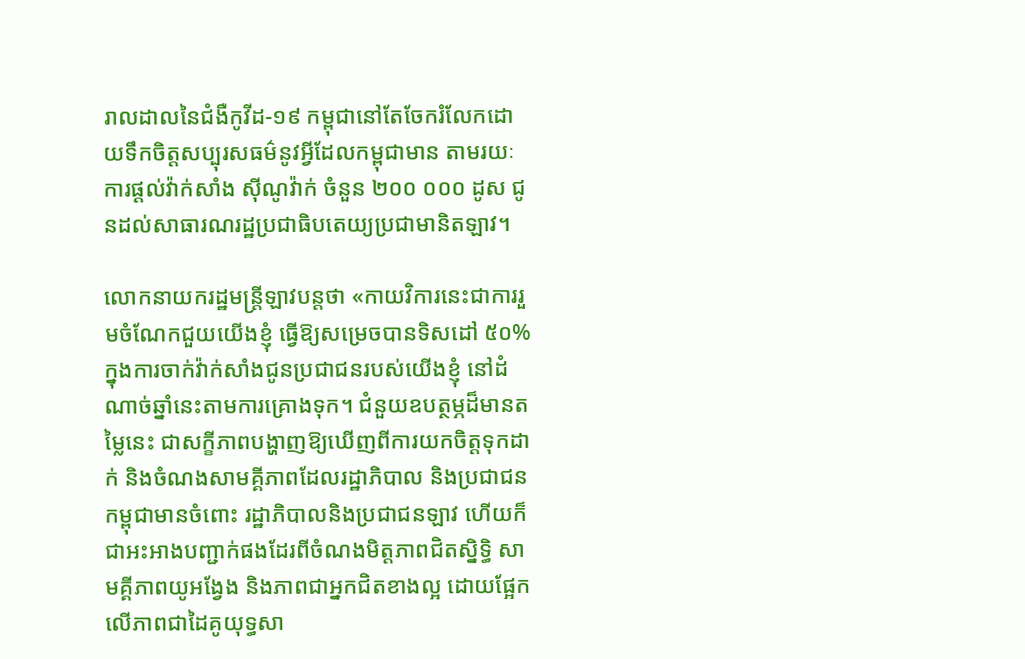រាលដាលនៃជំងឺកូវីដ-១៩ កម្ពុជានៅតែចែករំលែកដោយទឹកចិត្តសប្បុរសធម៌នូវអ្វីដែលកម្ពុជាមាន តាមរយៈការផ្តល់វ៉ាក់សាំង ស៊ីណូវ៉ាក់ ចំនួន ២០០ ០០០ ដូស ជូនដល់សាធារណរដ្ឋប្រជាធិបតេយ្យប្រជាមានិតឡាវ។

លោកនាយករដ្ឋមន្ត្រីឡាវបន្តថា «កាយវិការនេះជាការរួមចំណែកជួយយើងខ្ញុំ ធ្វើឱ្យសម្រេចបានទិសដៅ ៥០% ក្នុងការចាក់វ៉ាក់សាំងជូនប្រជាជនរបស់យើងខ្ញុំ នៅដំណាច់ឆ្នាំនេះតាមការគ្រោងទុក។ ជំនួយឧបត្ថម្ភដ៏មានតម្លៃនេះ ជាសក្ខីភាពបង្ហាញឱ្យឃើញពីការយកចិត្តទុកដាក់ និងចំណងសាមគ្គីភាពដែលរដ្ឋាភិបាល និងប្រជាជនកម្ពុជាមានចំពោះ រដ្ឋាភិបាលនិងប្រជាជនឡាវ ហើយក៏ជាអះអាងបញ្ជាក់ផងដែរពីចំណងមិត្តភាពជិតស្និទ្ធិ សាមគ្គីភាពយូអង្វែង និងភាពជាអ្នកជិតខាងល្អ ដោយផ្អែកលើភាពជាដៃគូយុទ្ធសា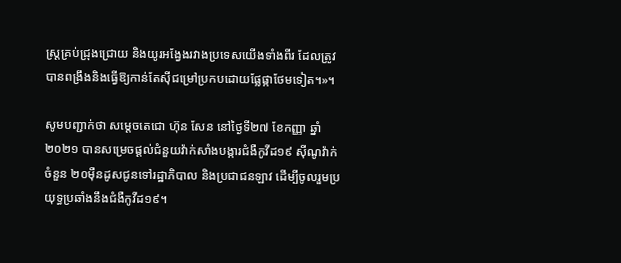ស្ត្រគ្រប់ជ្រុងជ្រោយ និងយូរអង្វែងរវាងប្រទេសយើងទាំងពីរ ដែលត្រូវបានពង្រឹងនិងធ្វើឱ្យកាន់តែស៊ីជម្រៅប្រកបដោយផ្លែផ្កាថែមទៀត។»។

សូមបញ្ជាក់ថា សម្តេចតេជោ ហ៊ុន សែន នៅថ្ងៃទី២៧ ខែកញ្ញា ឆ្នាំ២០២១ បានសម្រេចផ្តល់ជំនួយវ៉ាក់សាំងបង្ការជំងឺកូវីដ១៩ ស៊ីណូវ៉ាក់ ចំនួន ២០ម៉ឺនដូសជូនទៅរដ្ឋាភិបាល និងប្រជាជនឡាវ ដើម្បីចូលរួមប្រយុទ្ធប្រឆាំងនឹងជំងឺកូវីដ១៩។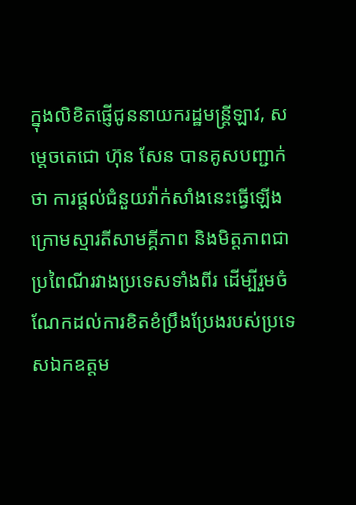ក្នុងលិខិតផ្ញើជូននាយករដ្ឋមន្ត្រីឡាវ, សម្តេចតេជោ ហ៊ុន សែន បានគូសបញ្ជាក់ថា ការផ្តល់ជំនួយវ៉ាក់សាំងនេះធ្វើឡើងក្រោមស្មារតីសាមគ្គីភាព និងមិត្តភាពជាប្រពៃណីរវាងប្រទេសទាំងពីរ ដើម្បីរួមចំណែកដល់ការខិតខំប្រឹងប្រែងរបស់ប្រទេសឯកឧត្តម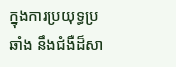ក្នុងការប្រយុទ្ធប្រឆាំង នឹងជំងឺដ៏សា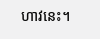ហាវនេះ។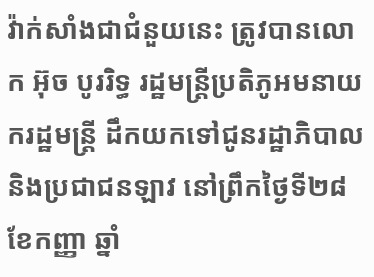វ៉ាក់សាំងជាជំនួយនេះ ត្រូវបានលោក អ៊ុច បូររិទ្ធ រដ្ឋមន្ត្រីប្រតិភូអមនាយករដ្ឋមន្ត្រី ដឹកយកទៅជូនរដ្ឋាភិបាល និងប្រជាជនឡាវ នៅព្រឹកថ្ងៃទី២៨ ខែកញ្ញា ឆ្នាំ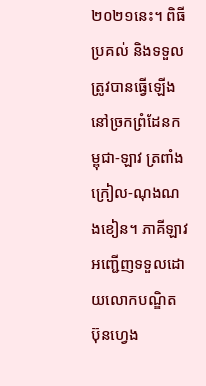២០២១នេះ។ ពិធីប្រគល់ និងទទួលត្រូវបានធ្វើឡើងនៅច្រកព្រំដែនកម្ពុជា-ឡាវ ត្រពាំងក្រៀល-ណុងណងខៀន។ ភាគីឡាវអញ្ជើញទទួលដោយលោកបណ្ឌិត ប៊ុនហ្វេង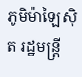ភូមិម៉ាឡៃស៊ិត រដ្ឋមន្ត្រី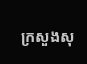ក្រសួងសុ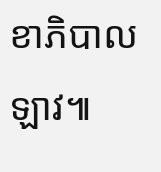ខាភិបាលឡាវ៕